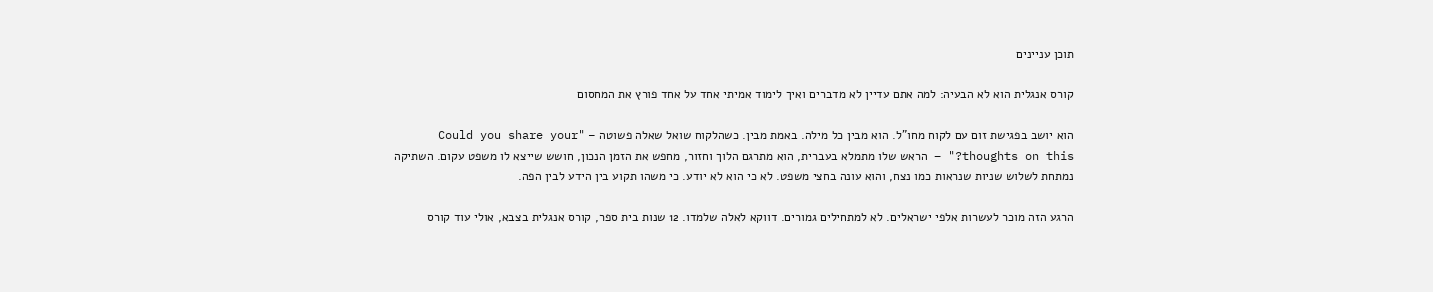תוכן עניינים

קורס אנגלית הוא לא הבעיה: למה אתם עדיין לא מדברים ואיך לימוד אמיתי אחד על אחד פורץ את המחסום

הוא יושב בפגישת זום עם לקוח מחו"ל. הוא מבין כל מילה. באמת מבין. כשהלקוח שואל שאלה פשוטה – "Could you share your thoughts on this?" – הראש שלו מתמלא בעברית, הוא מתרגם הלוך וחזור, מחפש את הזמן הנכון, חושש שייצא לו משפט עקום. השתיקה נמתחת לשלוש שניות שנראות כמו נצח, והוא עונה בחצי משפט. לא כי הוא לא יודע. כי משהו תקוע בין הידע לבין הפה.

הרגע הזה מוכר לעשרות אלפי ישראלים. לא למתחילים גמורים. דווקא לאלה שלמדו. 12 שנות בית ספר, קורס אנגלית בצבא, אולי עוד קורס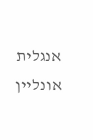אנגלית אונליין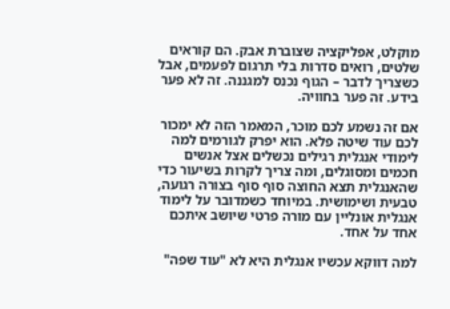מוקלט, אפליקציה שצוברת אבק. הם קוראים שלטים, רואים סדרות בלי תרגום לפעמים, אבל כשצריך לדבר – הגוף נכנס למגננה. זה לא פער בידע. זה פער בחוויה.

אם זה נשמע לכם מוכר, המאמר הזה לא ימכור לכם עוד שיטה פלא. הוא יפרק לגורמים למה לימודי אנגלית רגילים נכשלים אצל אנשים חכמים ומסוגלים, ומה צריך לקרות בשיעור כדי שהאנגלית תצא החוצה סוף סוף בצורה רגועה, טבעית ושימושית. במיוחד כשמדובר על לימוד אנגלית אונליין עם מורה פרטי שיושב איתכם אחד על אחד.

למה דווקא עכשיו אנגלית היא לא "עוד שפה"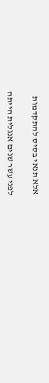אלא תנאי בסיס להתקדמות

לפני עשר שנים אנגלית הייתה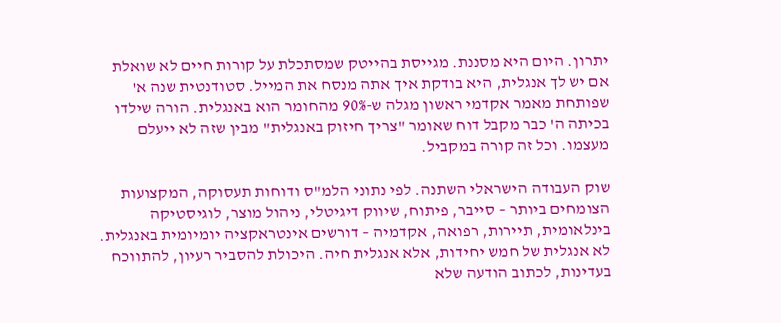יתרון. היום היא מסננת. מגייסת בהייטק שמסתכלת על קורות חיים לא שואלת אם יש לך אנגלית, היא בודקת איך אתה מנסח את המייל. סטודנטית שנה א' שפותחת מאמר אקדמי ראשון מגלה ש-90% מהחומר הוא באנגלית. הורה שילדו בכיתה ה' כבר מקבל דוח שאומר "צריך חיזוק באנגלית" מבין שזה לא ייעלם מעצמו. וכל זה קורה במקביל.

שוק העבודה הישראלי השתנה. לפי נתוני הלמ"ס ודוחות תעסוקה, המקצועות הצומחים ביותר – סייבר, פיתוח, שיווק דיגיטלי, ניהול מוצר, לוגיסטיקה בינלאומית, תיירות, רפואה, אקדמיה – דורשים אינטראקציה יומיומית באנגלית. לא אנגלית של חמש יחידות, אלא אנגלית חיה. היכולת להסביר רעיון, להתווכח בעדינות, לכתוב הודעה שלא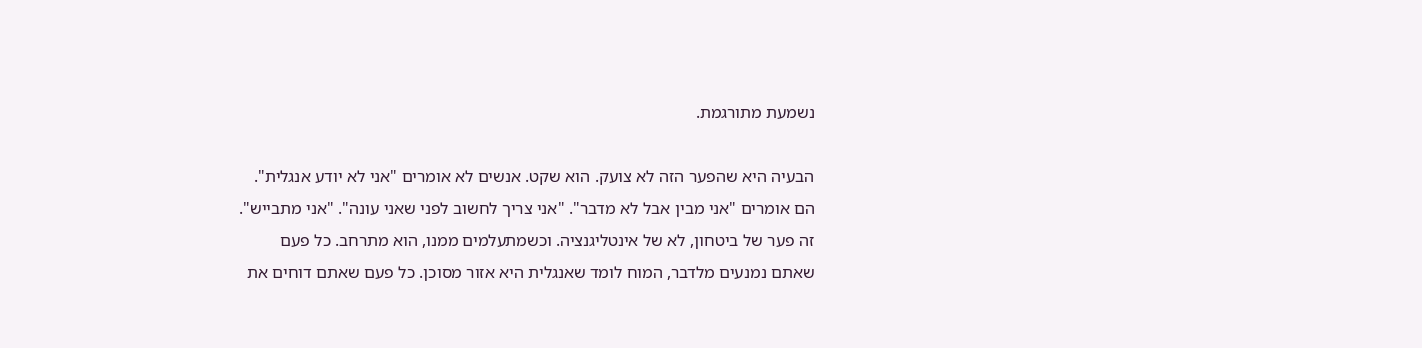נשמעת מתורגמת.

הבעיה היא שהפער הזה לא צועק. הוא שקט. אנשים לא אומרים "אני לא יודע אנגלית". הם אומרים "אני מבין אבל לא מדבר". "אני צריך לחשוב לפני שאני עונה". "אני מתבייש". זה פער של ביטחון, לא של אינטליגנציה. וכשמתעלמים ממנו, הוא מתרחב. כל פעם שאתם נמנעים מלדבר, המוח לומד שאנגלית היא אזור מסוכן. כל פעם שאתם דוחים את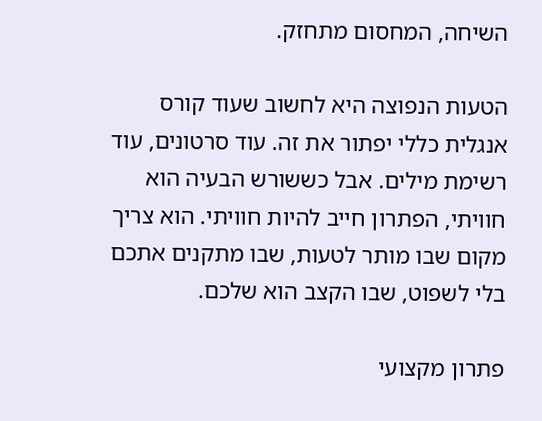השיחה, המחסום מתחזק.

הטעות הנפוצה היא לחשוב שעוד קורס אנגלית כללי יפתור את זה. עוד סרטונים, עוד רשימת מילים. אבל כששורש הבעיה הוא חוויתי, הפתרון חייב להיות חוויתי. הוא צריך מקום שבו מותר לטעות, שבו מתקנים אתכם בלי לשפוט, שבו הקצב הוא שלכם.

פתרון מקצועי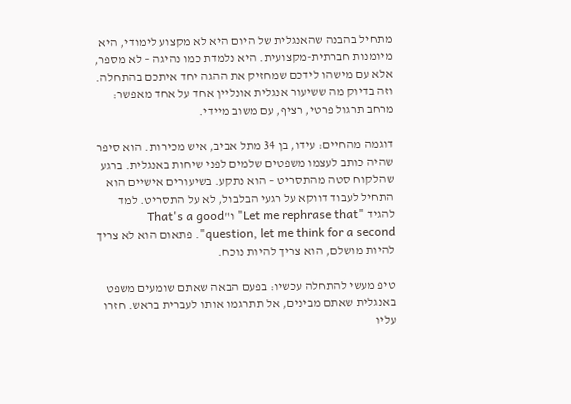מתחיל בהבנה שהאנגלית של היום היא לא מקצוע לימודי, היא מיומנות חברתית-מקצועית. היא נלמדת כמו נהיגה – לא מספר, אלא עם מישהו לידכם שמחזיק את ההגה יחד איתכם בהתחלה. וזה בדיוק מה ששיעור אנגלית אונליין אחד על אחד מאפשר: מרחב תרגול פרטי, רציף, עם משוב מיידי.

דוגמה מהחיים: עידו, בן 34 מתל אביב, איש מכירות. הוא סיפר שהיה כותב לעצמו משפטים שלמים לפני שיחות באנגלית. ברגע שהלקוח סטה מהתסריט – הוא נתקע. בשיעורים אישיים הוא התחיל לעבוד דווקא על רגעי הבלבול, לא על התסריט. למד להגיד "Let me rephrase that" ו"That's a good question, let me think for a second". פתאום הוא לא צריך להיות מושלם, הוא צריך להיות נוכח.

טיפ מעשי להתחלה עכשיו: בפעם הבאה שאתם שומעים משפט באנגלית שאתם מבינים, אל תתרגמו אותו לעברית בראש. חזרו עליו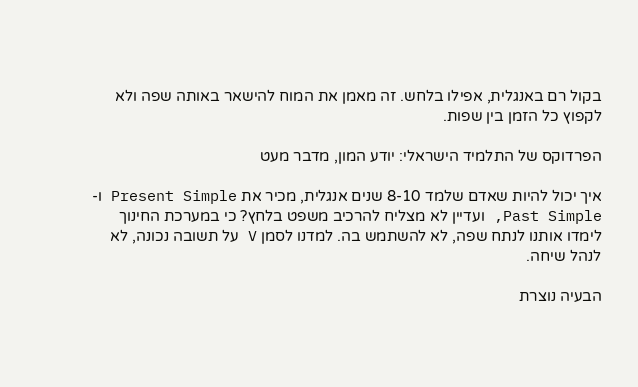בקול רם באנגלית, אפילו בלחש. זה מאמן את המוח להישאר באותה שפה ולא לקפוץ כל הזמן בין שפות.

הפרדוקס של התלמיד הישראלי: יודע המון, מדבר מעט

איך יכול להיות שאדם שלמד 8-10 שנים אנגלית, מכיר את Present Simple ו-Past Simple, ועדיין לא מצליח להרכיב משפט בלחץ? כי במערכת החינוך לימדו אותנו לנתח שפה, לא להשתמש בה. למדנו לסמן V על תשובה נכונה, לא לנהל שיחה.

הבעיה נוצרת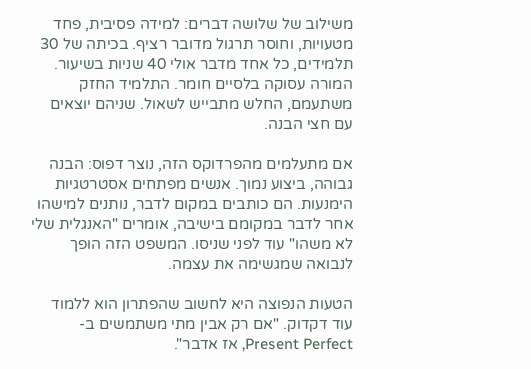משילוב של שלושה דברים: למידה פסיבית, פחד מטעויות, וחוסר תרגול מדובר רציף. בכיתה של 30 תלמידים, כל אחד מדבר אולי 40 שניות בשיעור. המורה עסוקה בלסיים חומר. התלמיד החזק משתעמם, החלש מתבייש לשאול. שניהם יוצאים עם חצי הבנה.

אם מתעלמים מהפרדוקס הזה, נוצר דפוס: הבנה גבוהה, ביצוע נמוך. אנשים מפתחים אסטרטגיות הימנעות. הם כותבים במקום לדבר, נותנים למישהו אחר לדבר במקומם בישיבה, אומרים "האנגלית שלי לא משהו" עוד לפני שניסו. המשפט הזה הופך לנבואה שמגשימה את עצמה.

הטעות הנפוצה היא לחשוב שהפתרון הוא ללמוד עוד דקדוק. "אם רק אבין מתי משתמשים ב-Present Perfect, אז אדבר".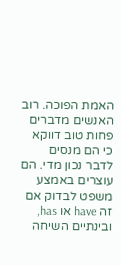האמת הפוכה. רוב האנשים מדברים פחות טוב דווקא כי הם מנסים לדבר נכון מדי. הם עוצרים באמצע משפט לבדוק אם זה have או has, ובינתיים השיחה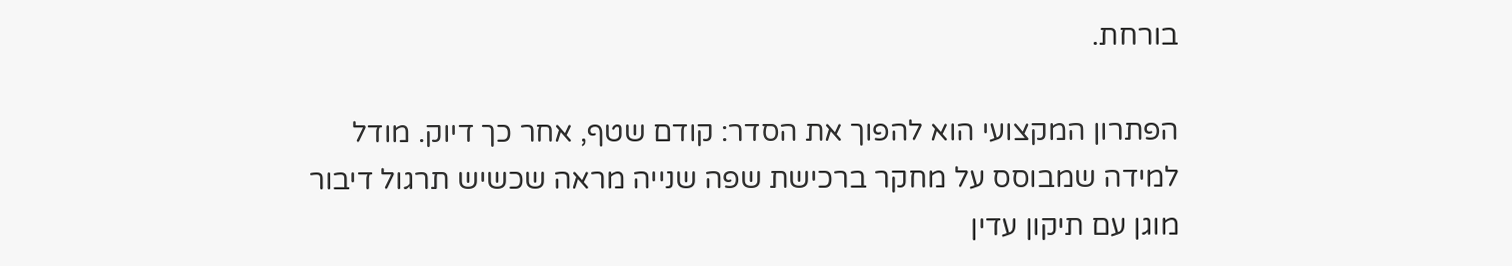בורחת.

הפתרון המקצועי הוא להפוך את הסדר: קודם שטף, אחר כך דיוק. מודל למידה שמבוסס על מחקר ברכישת שפה שנייה מראה שכשיש תרגול דיבור מוגן עם תיקון עדין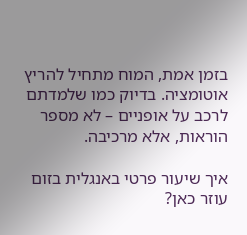בזמן אמת, המוח מתחיל להריץ אוטומציה. בדיוק כמו שלמדתם לרכב על אופניים – לא מספר הוראות, אלא מרכיבה.

איך שיעור פרטי באנגלית בזום עוזר כאן?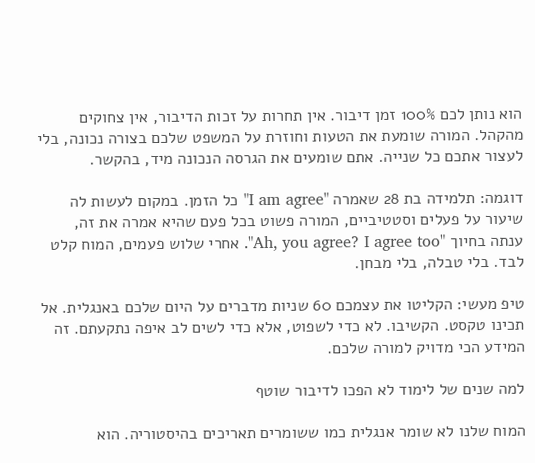הוא נותן לכם 100% זמן דיבור. אין תחרות על זכות הדיבור, אין צחוקים מהקהל. המורה שומעת את הטעות וחוזרת על המשפט שלכם בצורה נכונה, בלי לעצור אתכם כל שנייה. אתם שומעים את הגרסה הנכונה מיד, בהקשר.

דוגמה: תלמידה בת 28 שאמרה "I am agree" כל הזמן. במקום לעשות לה שיעור על פעלים וסטטיביים, המורה פשוט בכל פעם שהיא אמרה את זה, ענתה בחיוך "Ah, you agree? I agree too". אחרי שלוש פעמים, המוח קלט לבד. בלי טבלה, בלי מבחן.

טיפ מעשי: הקליטו את עצמכם 60 שניות מדברים על היום שלכם באנגלית. אל תכינו טקסט. הקשיבו. לא כדי לשפוט, אלא כדי לשים לב איפה נתקעתם. זה המידע הכי מדויק למורה שלכם.

למה שנים של לימוד לא הפכו לדיבור שוטף

המוח שלנו לא שומר אנגלית כמו ששומרים תאריכים בהיסטוריה. הוא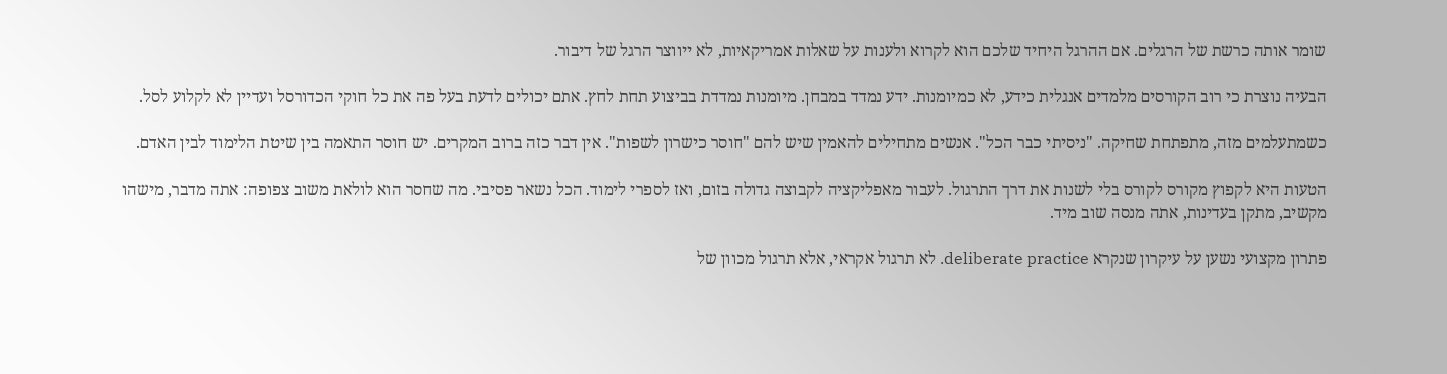שומר אותה כרשת של הרגלים. אם ההרגל היחיד שלכם הוא לקרוא ולענות על שאלות אמריקאיות, לא ייווצר הרגל של דיבור.

הבעיה נוצרת כי רוב הקורסים מלמדים אנגלית כידע, לא כמיומנות. ידע נמדד במבחן. מיומנות נמדדת בביצוע תחת לחץ. אתם יכולים לדעת בעל פה את כל חוקי הכדורסל ועדיין לא לקלוע לסל.

כשמתעלמים מזה, מתפתחת שחיקה. "ניסיתי כבר הכל". אנשים מתחילים להאמין שיש להם "חוסר כישרון לשפות". אין דבר כזה ברוב המקרים. יש חוסר התאמה בין שיטת הלימוד לבין האדם.

הטעות היא לקפוץ מקורס לקורס בלי לשנות את דרך התרגול. לעבור מאפליקציה לקבוצה גדולה בזום, ואז לספרי לימוד. הכל נשאר פסיבי. מה שחסר הוא לולאת משוב צפופה: אתה מדבר, מישהו מקשיב, מתקן בעדינות, אתה מנסה שוב מיד.

פתרון מקצועי נשען על עיקרון שנקרא deliberate practice. לא תרגול אקראי, אלא תרגול מכוון של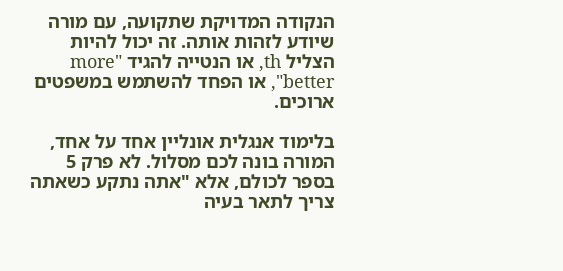הנקודה המדויקת שתקועה, עם מורה שיודע לזהות אותה. זה יכול להיות הצליל th, או הנטייה להגיד "more better", או הפחד להשתמש במשפטים ארוכים.

בלימוד אנגלית אונליין אחד על אחד, המורה בונה לכם מסלול. לא פרק 5 בספר לכולם, אלא "אתה נתקע כשאתה צריך לתאר בעיה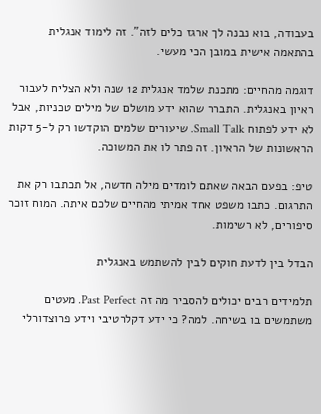בעבודה, בוא נבנה לך ארגז כלים לזה". זה לימוד אנגלית בהתאמה אישית במובן הכי מעשי.

דוגמה מהחיים: מתכנת שלמד אנגלית 12 שנה ולא הצליח לעבור ראיון באנגלית. התברר שהוא ידע מושלם של מילים טכניות, אבל לא ידע לפתוח Small Talk. שיעורים שלמים הוקדשו רק ל-5 דקות הראשונות של הראיון. זה פתר לו את המשוכה.

טיפ: בפעם הבאה שאתם לומדים מילה חדשה, אל תכתבו רק את התרגום. כתבו משפט אחד אמיתי מהחיים שלכם איתה. המוח זוכר סיפורים, לא רשימות.

הבדל בין לדעת חוקים לבין להשתמש באנגלית

תלמידים רבים יכולים להסביר מה זה Past Perfect. מעטים משתמשים בו בשיחה. למה? כי ידע דקלרטיבי וידע פרוצדורלי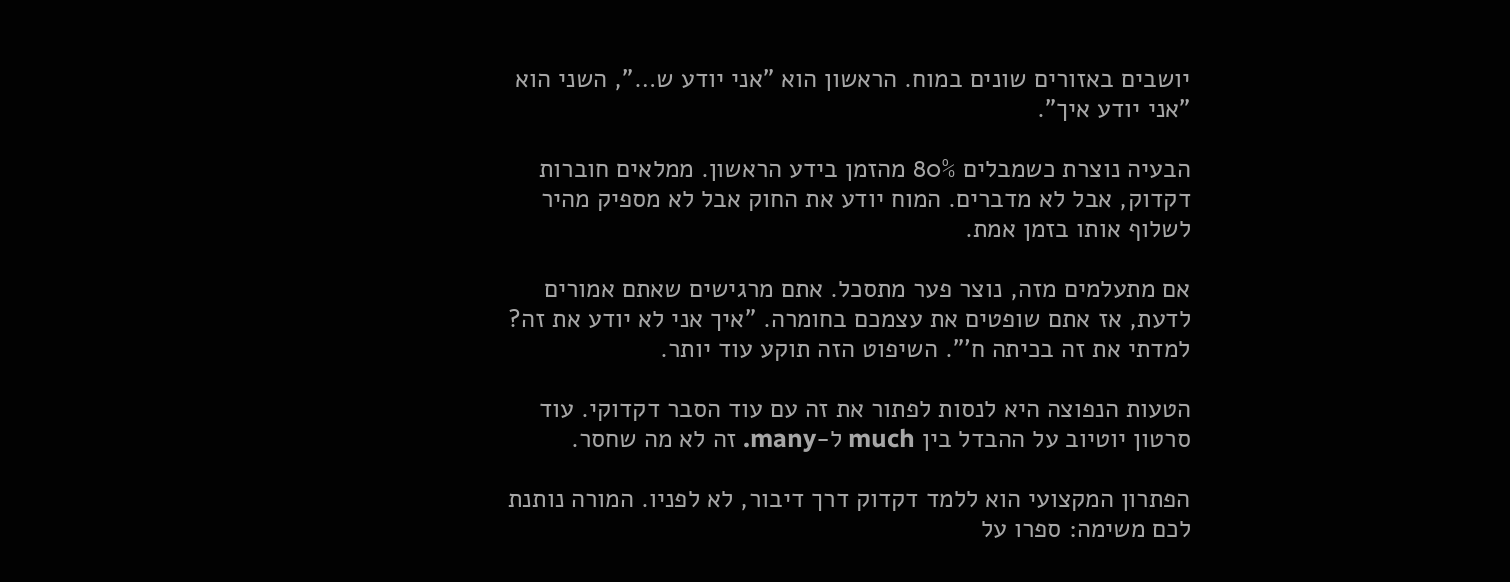יושבים באזורים שונים במוח. הראשון הוא "אני יודע ש…", השני הוא "אני יודע איך".

הבעיה נוצרת כשמבלים 80% מהזמן בידע הראשון. ממלאים חוברות דקדוק, אבל לא מדברים. המוח יודע את החוק אבל לא מספיק מהיר לשלוף אותו בזמן אמת.

אם מתעלמים מזה, נוצר פער מתסכל. אתם מרגישים שאתם אמורים לדעת, אז אתם שופטים את עצמכם בחומרה. "איך אני לא יודע את זה? למדתי את זה בכיתה ח'". השיפוט הזה תוקע עוד יותר.

הטעות הנפוצה היא לנסות לפתור את זה עם עוד הסבר דקדוקי. עוד סרטון יוטיוב על ההבדל בין much ל-many. זה לא מה שחסר.

הפתרון המקצועי הוא ללמד דקדוק דרך דיבור, לא לפניו. המורה נותנת לכם משימה: ספרו על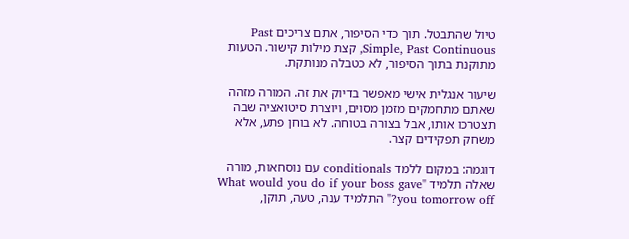טיול שהתבטל. תוך כדי הסיפור, אתם צריכים Past Simple, Past Continuous, קצת מילות קישור. הטעות מתוקנת בתוך הסיפור, לא כטבלה מנותקת.

שיעור אנגלית אישי מאפשר בדיוק את זה. המורה מזהה שאתם מתחמקים מזמן מסוים, ויוצרת סיטואציה שבה תצטרכו אותו, אבל בצורה בטוחה. לא בוחן פתע, אלא משחק תפקידים קצר.

דוגמה: במקום ללמד conditionals עם נוסחאות, מורה שאלה תלמיד "What would you do if your boss gave you tomorrow off?" התלמיד ענה, טעה, תוקן,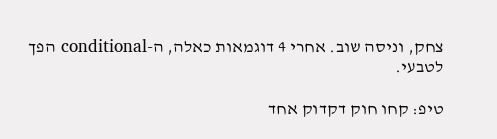צחק, וניסה שוב. אחרי 4 דוגמאות כאלה, ה-conditional הפך לטבעי.

טיפ: קחו חוק דקדוק אחד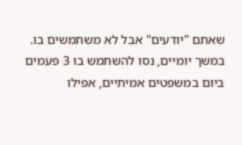שאתם "יודעים" אבל לא משתמשים בו. במשך יומיים, נסו להשתמש בו 3 פעמים ביום במשפטים אמיתיים, אפילו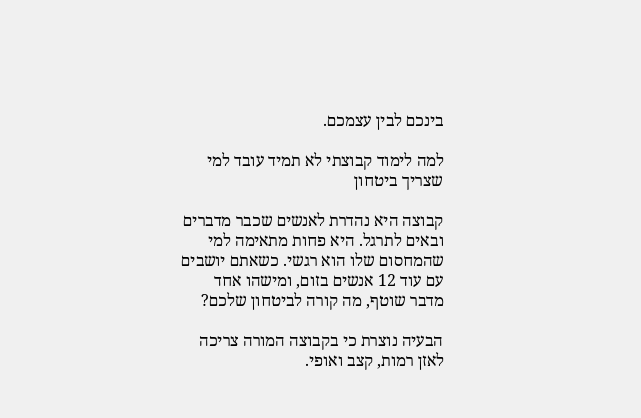בינכם לבין עצמכם.

למה לימוד קבוצתי לא תמיד עובד למי שצריך ביטחון

קבוצה היא נהדרת לאנשים שכבר מדברים ובאים לתרגל. היא פחות מתאימה למי שהמחסום שלו הוא רגשי. כשאתם יושבים עם עוד 12 אנשים בזום, ומישהו אחד מדבר שוטף, מה קורה לביטחון שלכם?

הבעיה נוצרת כי בקבוצה המורה צריכה לאזן רמות, קצב ואופי.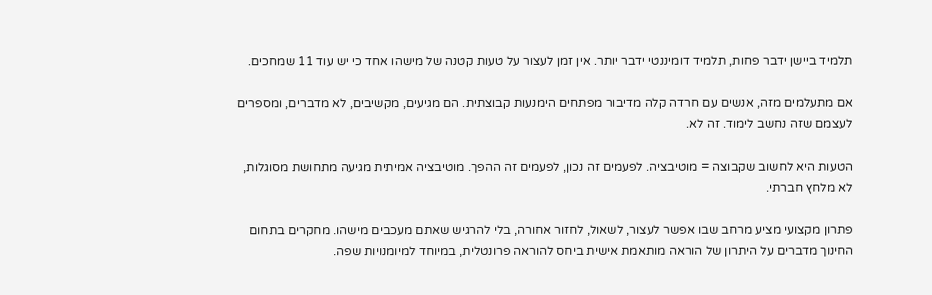תלמיד ביישן ידבר פחות, תלמיד דומיננטי ידבר יותר. אין זמן לעצור על טעות קטנה של מישהו אחד כי יש עוד 11 שמחכים.

אם מתעלמים מזה, אנשים עם חרדה קלה מדיבור מפתחים הימנעות קבוצתית. הם מגיעים, מקשיבים, לא מדברים, ומספרים לעצמם שזה נחשב לימוד. זה לא.

הטעות היא לחשוב שקבוצה = מוטיבציה. לפעמים זה נכון, לפעמים זה ההפך. מוטיבציה אמיתית מגיעה מתחושת מסוגלות, לא מלחץ חברתי.

פתרון מקצועי מציע מרחב שבו אפשר לעצור, לשאול, לחזור אחורה, בלי להרגיש שאתם מעכבים מישהו. מחקרים בתחום החינוך מדברים על היתרון של הוראה מותאמת אישית ביחס להוראה פרונטלית, במיוחד למיומנויות שפה.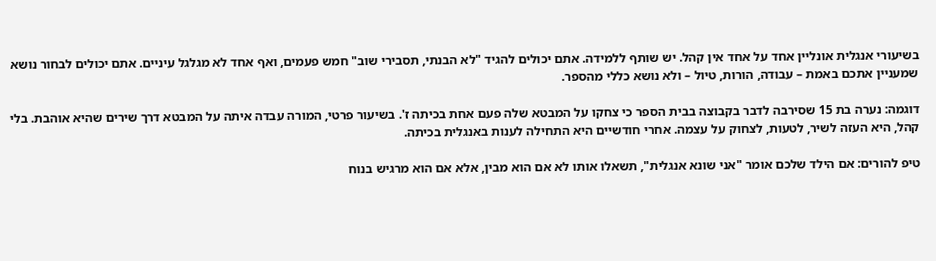בשיעורי אנגלית אונליין אחד על אחד אין קהל. יש שותף ללמידה. אתם יכולים להגיד "לא הבנתי, תסבירי שוב" חמש פעמים, ואף אחד לא מגלגל עיניים. אתם יכולים לבחור נושא שמעניין אתכם באמת – עבודה, הורות, טיול – ולא נושא כללי מהספר.

דוגמה: נערה בת 15 שסירבה לדבר בקבוצה בבית הספר כי צחקו על המבטא שלה פעם אחת בכיתה ז'. בשיעור פרטי, המורה עבדה איתה על המבטא דרך שירים שהיא אוהבת. בלי קהל, היא העזה לשיר, לטעות, לצחוק על עצמה. אחרי חודשיים היא התחילה לענות באנגלית בכיתה.

טיפ להורים: אם הילד שלכם אומר "אני שונא אנגלית", תשאלו אותו לא אם הוא מבין, אלא אם הוא מרגיש בנוח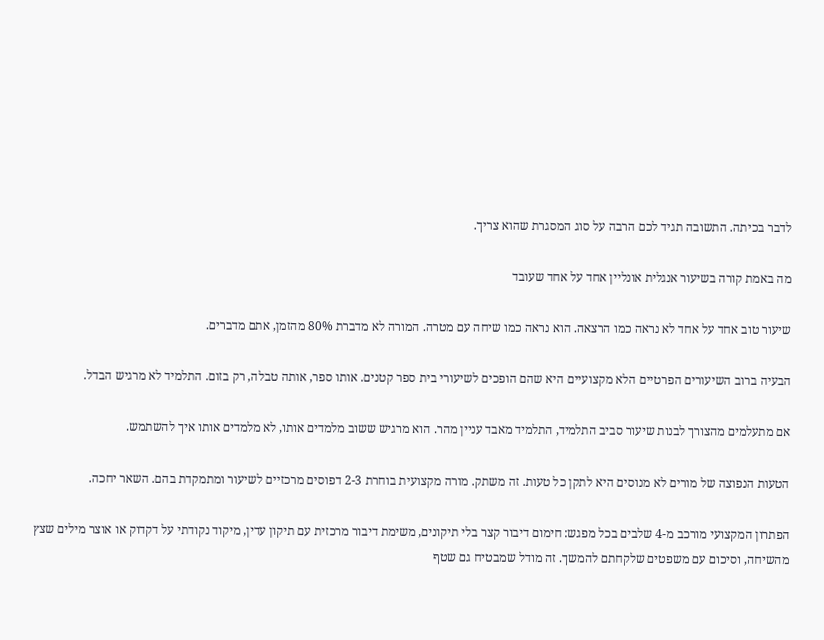לדבר בכיתה. התשובה תגיד לכם הרבה על סוג המסגרת שהוא צריך.

מה באמת קורה בשיעור אנגלית אונליין אחד על אחד שעובד

שיעור טוב אחד על אחד לא נראה כמו הרצאה. הוא נראה כמו שיחה עם מטרה. המורה לא מדברת 80% מהזמן, אתם מדברים.

הבעיה ברוב השיעורים הפרטיים הלא מקצועיים היא שהם הופכים לשיעורי בית ספר קטנים. אותו ספר, אותה טבלה, רק בזום. התלמיד לא מרגיש הבדל.

אם מתעלמים מהצורך לבנות שיעור סביב התלמיד, התלמיד מאבד עניין מהר. הוא מרגיש ששוב מלמדים אותו, לא מלמדים אותו איך להשתמש.

הטעות הנפוצה של מורים לא מנוסים היא לתקן כל טעות. זה משתק. מורה מקצועית בוחרת 2-3 דפוסים מרכזיים לשיעור ומתמקדת בהם. השאר יחכה.

הפתרון המקצועי מורכב מ-4 שלבים בכל מפגש: חימום דיבור קצר בלי תיקונים, משימת דיבור מרכזית עם תיקון עדין, מיקוד נקודתי על דקדוק או אוצר מילים שצץ מהשיחה, וסיכום עם משפטים שלקחתם להמשך. זה מודל שמבטיח גם שטף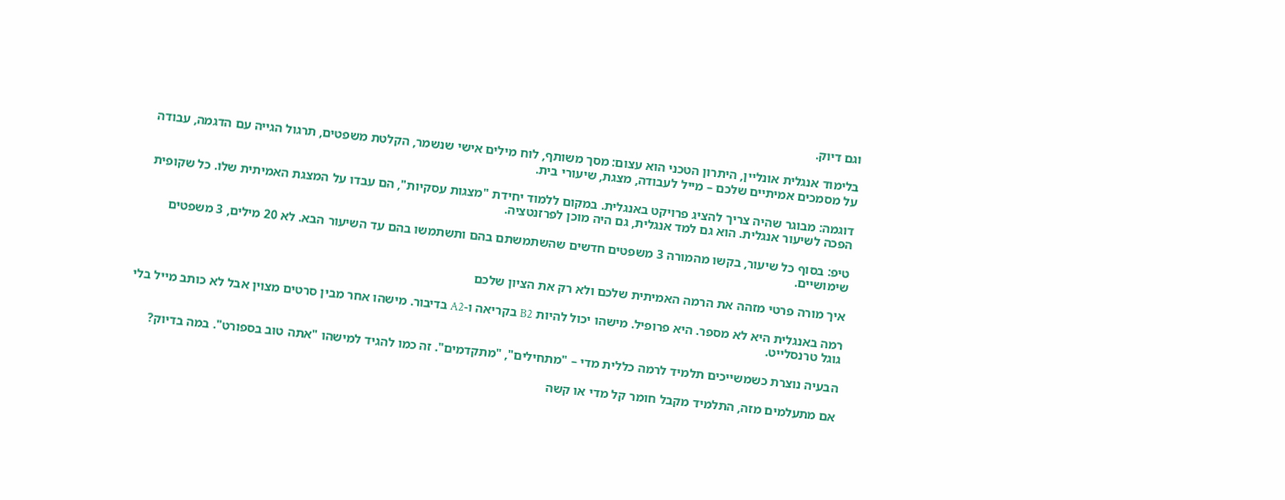וגם דיוק.

בלימוד אנגלית אונליין, היתרון הטכני הוא עצום: מסך משותף, לוח מילים אישי שנשמר, הקלטת משפטים, תרגול הגייה עם הדגמה, עבודה על מסמכים אמיתיים שלכם – מייל לעבודה, מצגת, שיעורי בית.

דוגמה: מבוגר שהיה צריך להציג פרויקט באנגלית. במקום ללמוד יחידת "מצגות עסקיות", הם עבדו על המצגת האמיתית שלו. כל שקופית הפכה לשיעור אנגלית. הוא גם למד אנגלית, גם היה מוכן לפרזנטציה.

טיפ: בסוף כל שיעור, בקשו מהמורה 3 משפטים חדשים שהשתמשתם בהם ותשתמשו בהם עד השיעור הבא. לא 20 מילים, 3 משפטים שימושיים.

איך מורה פרטי מזהה את הרמה האמיתית שלכם ולא רק את הציון שלכם

רמה באנגלית היא לא מספר. היא פרופיל. מישהו יכול להיות B2 בקריאה ו-A2 בדיבור. מישהו אחר מבין סרטים מצוין אבל לא כותב מייל בלי גוגל טרנסלייט.

הבעיה נוצרת כשמשייכים תלמיד לרמה כללית מדי – "מתחילים", "מתקדמים". זה כמו להגיד למישהו "אתה טוב בספורט". במה בדיוק?

אם מתעלמים מזה, התלמיד מקבל חומר קל מדי או קשה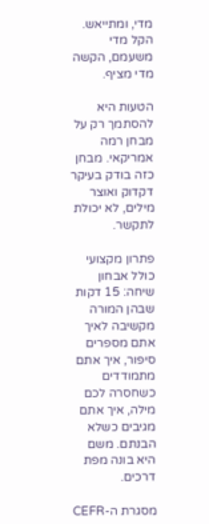מדי, ומתייאש. הקל מדי משעמם, הקשה מדי מציף.

הטעות היא להסתמך רק על מבחן רמה אמריקאי. מבחן כזה בודק בעיקר דקדוק ואוצר מילים, לא יכולת לתקשר.

פתרון מקצועי כולל אבחון שיחה: 15 דקות שבהן המורה מקשיבה לאיך אתם מספרים סיפור, איך אתם מתמודדים כשחסרה לכם מילה, איך אתם מגיבים כשלא הבנתם. משם היא בונה מפת דרכים.

מסגרת ה-CEFR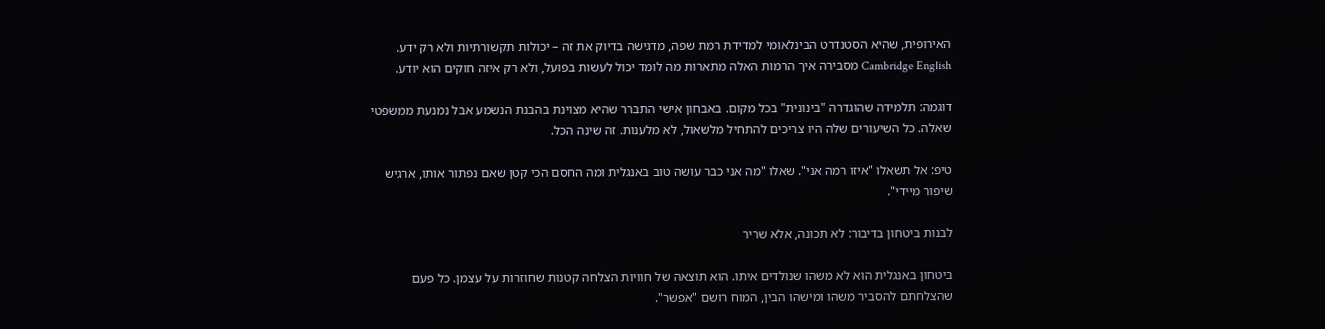האירופית, שהיא הסטנדרט הבינלאומי למדידת רמת שפה, מדגישה בדיוק את זה – יכולות תקשורתיות ולא רק ידע. Cambridge English מסבירה איך הרמות האלה מתארות מה לומד יכול לעשות בפועל, ולא רק איזה חוקים הוא יודע.

דוגמה: תלמידה שהוגדרה "בינונית" בכל מקום. באבחון אישי התברר שהיא מצוינת בהבנת הנשמע אבל נמנעת ממשפטי שאלה. כל השיעורים שלה היו צריכים להתחיל מלשאול, לא מלענות. זה שינה הכל.

טיפ: אל תשאלו "איזו רמה אני". שאלו "מה אני כבר עושה טוב באנגלית ומה החסם הכי קטן שאם נפתור אותו, ארגיש שיפור מיידי".

לבנות ביטחון בדיבור: לא תכונה, אלא שריר

ביטחון באנגלית הוא לא משהו שנולדים איתו. הוא תוצאה של חוויות הצלחה קטנות שחוזרות על עצמן. כל פעם שהצלחתם להסביר משהו ומישהו הבין, המוח רושם "אפשר".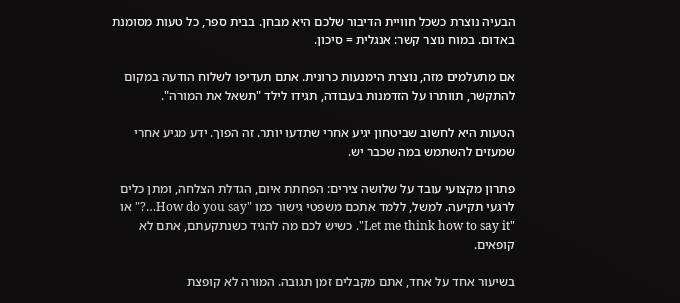הבעיה נוצרת כשכל חוויית הדיבור שלכם היא מבחן. בבית ספר, כל טעות מסומנת באדום. במוח נוצר קשר: אנגלית = סיכון.

אם מתעלמים מזה, נוצרת הימנעות כרונית. אתם תעדיפו לשלוח הודעה במקום להתקשר, תוותרו על הזדמנות בעבודה, תגידו לילד "תשאל את המורה".

הטעות היא לחשוב שביטחון יגיע אחרי שתדעו יותר. זה הפוך. ידע מגיע אחרי שמעזים להשתמש במה שכבר יש.

פתרון מקצועי עובד על שלושה צירים: הפחתת איום, הגדלת הצלחה, ומתן כלים לרגעי תקיעה. למשל, ללמד אתכם משפטי גישור כמו "How do you say…?" או "Let me think how to say it". כשיש לכם מה להגיד כשנתקעתם, אתם לא קופאים.

בשיעור אחד על אחד, אתם מקבלים זמן תגובה. המורה לא קופצת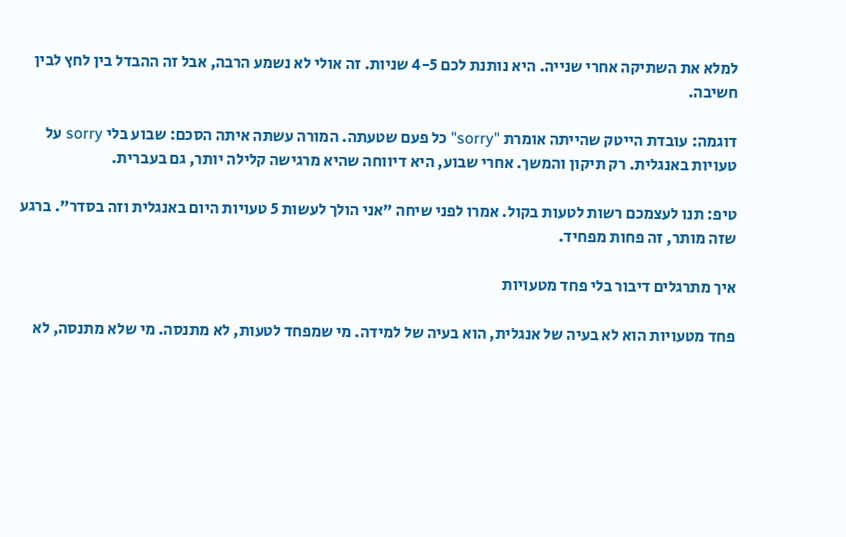למלא את השתיקה אחרי שנייה. היא נותנת לכם 4-5 שניות. זה אולי לא נשמע הרבה, אבל זה ההבדל בין לחץ לבין חשיבה.

דוגמה: עובדת הייטק שהייתה אומרת "sorry" כל פעם שטעתה. המורה עשתה איתה הסכם: שבוע בלי sorry על טעויות באנגלית. רק תיקון והמשך. אחרי שבוע, היא דיווחה שהיא מרגישה קלילה יותר, גם בעברית.

טיפ: תנו לעצמכם רשות לטעות בקול. אמרו לפני שיחה "אני הולך לעשות 5 טעויות היום באנגלית וזה בסדר". ברגע שזה מותר, זה פחות מפחיד.

איך מתרגלים דיבור בלי פחד מטעויות

פחד מטעויות הוא לא בעיה של אנגלית, הוא בעיה של למידה. מי שמפחד לטעות, לא מתנסה. מי שלא מתנסה, לא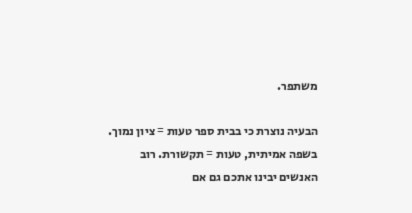משתפר.

הבעיה נוצרת כי בבית ספר טעות = ציון נמוך. בשפה אמיתית, טעות = תקשורת. רוב האנשים יבינו אתכם גם אם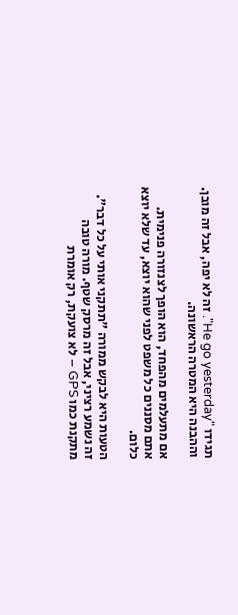תגידו "He go yesterday". זה לא יפה, אבל זה מובן. וההבנה היא המטרה הראשונה.

אם מתעלמים מהפחד, הוא הופך לצנזורה פנימית. אתם מסננים כל משפט לפני שהוא יוצא, עד שלא יוצא כלום.

הטעות היא לבקש ממורה "תתקני אותי על כל דבר". זה נשמע רציני, אבל זה מרסק שטף. מורה טובה מתקנת כמו GPS – לא צועקת, רק אומרת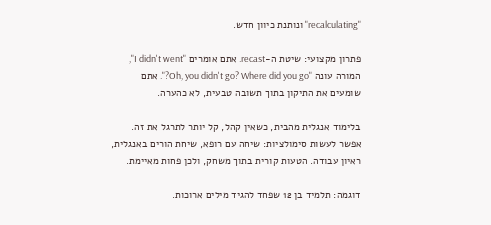"recalculating" ונותנת כיוון חדש.

פתרון מקצועי: שיטת ה-recast. אתם אומרים "I didn't went", המורה עונה "Oh, you didn't go? Where did you go?". אתם שומעים את התיקון בתוך תשובה טבעית, לא כהערה.

בלימוד אנגלית מהבית, כשאין קהל, קל יותר לתרגל את זה. אפשר לעשות סימולציות: שיחה עם רופא, שיחת הורים באנגלית, ראיון עבודה. הטעות קורית בתוך משחק, ולכן פחות מאיימת.

דוגמה: תלמיד בן 12 שפחד להגיד מילים ארוכות.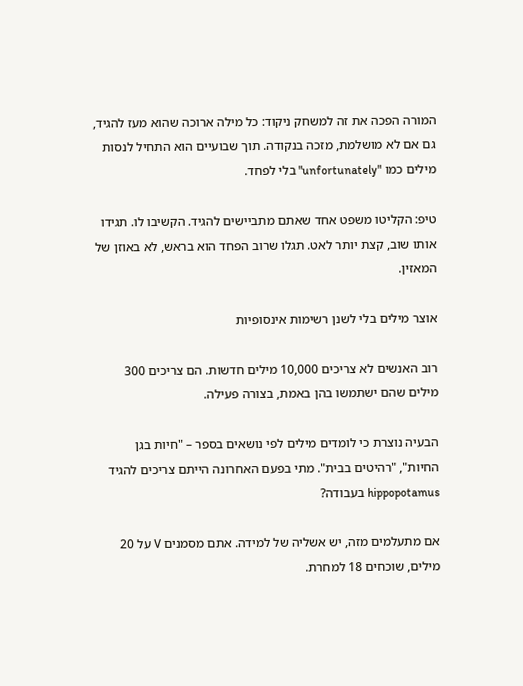המורה הפכה את זה למשחק ניקוד: כל מילה ארוכה שהוא מעז להגיד, גם אם לא מושלמת, מזכה בנקודה. תוך שבועיים הוא התחיל לנסות מילים כמו "unfortunately" בלי לפחד.

טיפ: הקליטו משפט אחד שאתם מתביישים להגיד. הקשיבו לו. תגידו אותו שוב, קצת יותר לאט. תגלו שרוב הפחד הוא בראש, לא באוזן של המאזין.

אוצר מילים בלי לשנן רשימות אינסופיות

רוב האנשים לא צריכים 10,000 מילים חדשות. הם צריכים 300 מילים שהם ישתמשו בהן באמת, בצורה פעילה.

הבעיה נוצרת כי לומדים מילים לפי נושאים בספר – "חיות בגן החיות", "רהיטים בבית". מתי בפעם האחרונה הייתם צריכים להגיד hippopotamus בעבודה?

אם מתעלמים מזה, יש אשליה של למידה. אתם מסמנים V על 20 מילים, שוכחים 18 למחרת.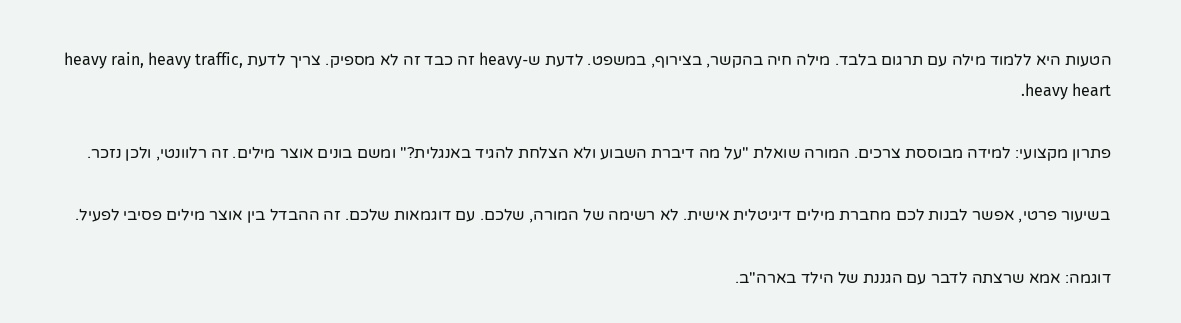הטעות היא ללמוד מילה עם תרגום בלבד. מילה חיה בהקשר, בצירוף, במשפט. לדעת ש-heavy זה כבד זה לא מספיק. צריך לדעת heavy rain, heavy traffic, heavy heart.

פתרון מקצועי: למידה מבוססת צרכים. המורה שואלת "על מה דיברת השבוע ולא הצלחת להגיד באנגלית?" ומשם בונים אוצר מילים. זה רלוונטי, ולכן נזכר.

בשיעור פרטי, אפשר לבנות לכם מחברת מילים דיגיטלית אישית. לא רשימה של המורה, שלכם. עם דוגמאות שלכם. זה ההבדל בין אוצר מילים פסיבי לפעיל.

דוגמה: אמא שרצתה לדבר עם הגננת של הילד בארה"ב.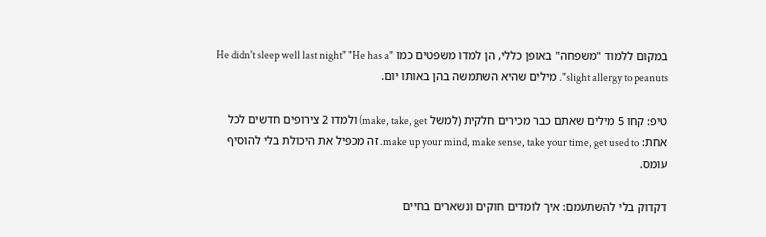במקום ללמוד "משפחה" באופן כללי, הן למדו משפטים כמו "He didn't sleep well last night" "He has a slight allergy to peanuts". מילים שהיא השתמשה בהן באותו יום.

טיפ: קחו 5 מילים שאתם כבר מכירים חלקית (למשל make, take, get) ולמדו 2 צירופים חדשים לכל אחת: make up your mind, make sense, take your time, get used to. זה מכפיל את היכולת בלי להוסיף עומס.

דקדוק בלי להשתעמם: איך לומדים חוקים ונשארים בחיים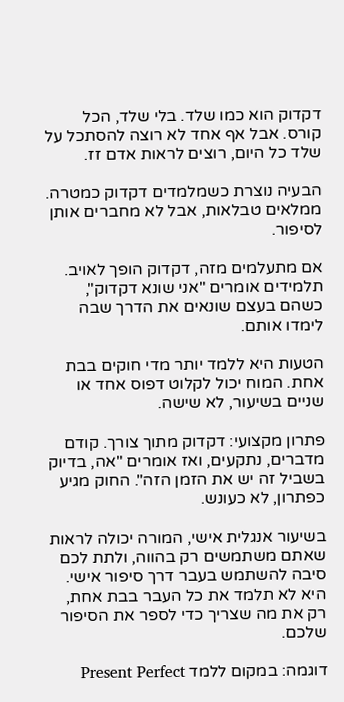דקדוק הוא כמו שלד. בלי שלד, הכל קורס. אבל אף אחד לא רוצה להסתכל על שלד כל היום, רוצים לראות אדם זז.

הבעיה נוצרת כשמלמדים דקדוק כמטרה. ממלאים טבלאות, אבל לא מחברים אותן לסיפור.

אם מתעלמים מזה, דקדוק הופך לאויב. תלמידים אומרים "אני שונא דקדוק", כשהם בעצם שונאים את הדרך שבה לימדו אותם.

הטעות היא ללמד יותר מדי חוקים בבת אחת. המוח יכול לקלוט דפוס אחד או שניים בשיעור, לא שישה.

פתרון מקצועי: דקדוק מתוך צורך. קודם מדברים, נתקעים, ואז אומרים "אה, בדיוק בשביל זה יש את הזמן הזה". החוק מגיע כפתרון, לא כעונש.

בשיעור אנגלית אישי, המורה יכולה לראות שאתם משתמשים רק בהווה, ולתת לכם סיבה להשתמש בעבר דרך סיפור אישי. היא לא תלמד את כל העבר בבת אחת, רק את מה שצריך כדי לספר את הסיפור שלכם.

דוגמה: במקום ללמד Present Perfect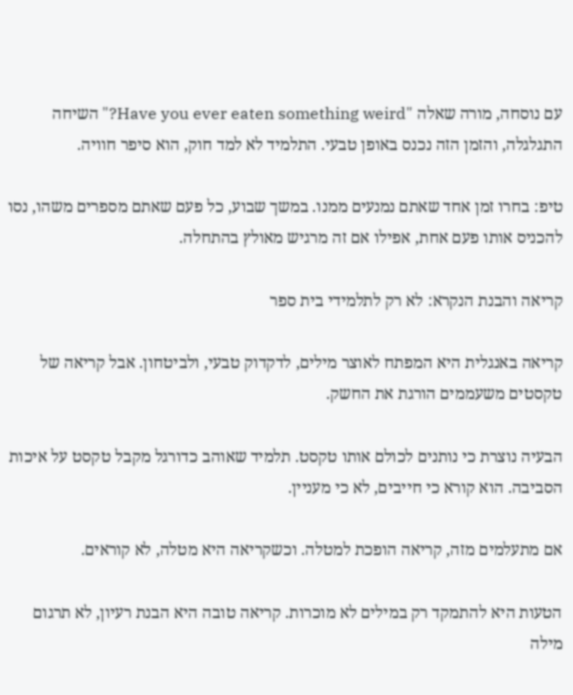עם נוסחה, מורה שאלה "Have you ever eaten something weird?" השיחה התגלגלה, והזמן הזה נכנס באופן טבעי. התלמיד לא למד חוק, הוא סיפר חוויה.

טיפ: בחרו זמן אחד שאתם נמנעים ממנו. במשך שבוע, כל פעם שאתם מספרים משהו, נסו להכניס אותו פעם אחת, אפילו אם זה מרגיש מאולץ בהתחלה.

קריאה והבנת הנקרא: לא רק לתלמידי בית ספר

קריאה באנגלית היא המפתח לאוצר מילים, לדקדוק טבעי, ולביטחון. אבל קריאה של טקסטים משעממים הורגת את החשק.

הבעיה נוצרת כי נותנים לכולם אותו טקסט. תלמיד שאוהב כדורגל מקבל טקסט על איכות הסביבה. הוא קורא כי חייבים, לא כי מעניין.

אם מתעלמים מזה, קריאה הופכת למטלה. וכשקריאה היא מטלה, לא קוראים.

הטעות היא להתמקד רק במילים לא מוכרות. קריאה טובה היא הבנת רעיון, לא תרגום מילה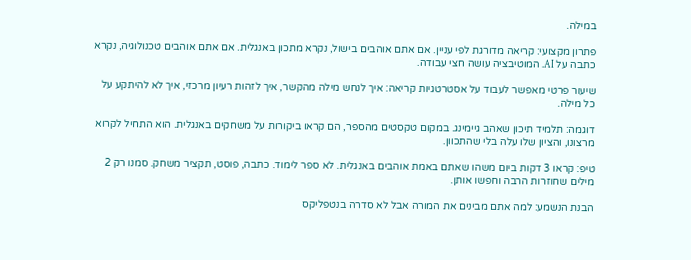במילה.

פתרון מקצועי: קריאה מדורגת לפי עניין. אם אתם אוהבים בישול, נקרא מתכון באנגלית. אם אתם אוהבים טכנולוגיה, נקרא כתבה על AI. המוטיבציה עושה חצי עבודה.

שיעור פרטי מאפשר לעבוד על אסטרטגיות קריאה: איך לנחש מילה מהקשר, איך לזהות רעיון מרכזי, איך לא להיתקע על כל מילה.

דוגמה: תלמיד תיכון שאהב גיימינג. במקום טקסטים מהספר, הם קראו ביקורות על משחקים באנגלית. הוא התחיל לקרוא מרצונו, והציון שלו עלה בלי שהתכוון.

טיפ: קראו 3 דקות ביום משהו שאתם באמת אוהבים באנגלית. לא ספר לימוד. כתבה, פוסט, תקציר משחק. סמנו רק 2 מילים שחוזרות הרבה וחפשו אותן.

הבנת הנשמע: למה אתם מבינים את המורה אבל לא סדרה בנטפליקס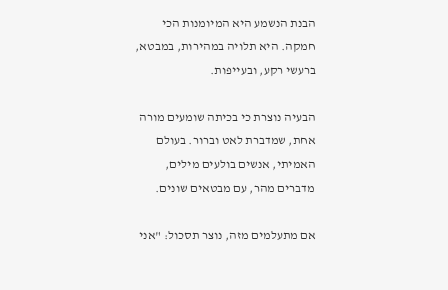הבנת הנשמע היא המיומנות הכי חמקה. היא תלויה במהירות, במבטא, ברעשי רקע, ובעייפות.

הבעיה נוצרת כי בכיתה שומעים מורה אחת, שמדברת לאט וברור. בעולם האמיתי, אנשים בולעים מילים, מדברים מהר, עם מבטאים שונים.

אם מתעלמים מזה, נוצר תסכול: "אני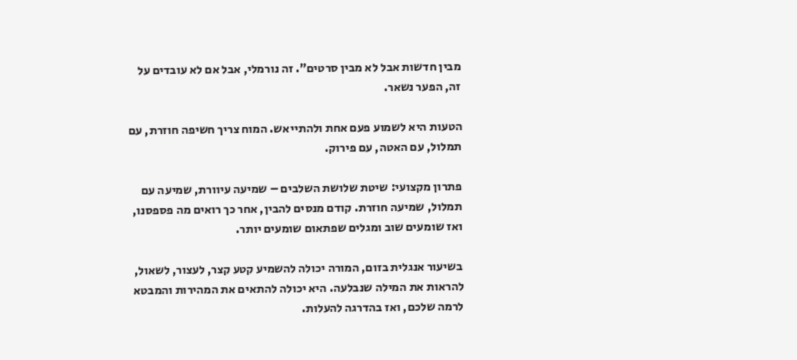מבין חדשות אבל לא מבין סרטים". זה נורמלי, אבל אם לא עובדים על זה, הפער נשאר.

הטעות היא לשמוע פעם אחת ולהתייאש. המוח צריך חשיפה חוזרת, עם תמלול, עם האטה, עם פירוק.

פתרון מקצועי: שיטת שלושת השלבים – שמיעה עיוורת, שמיעה עם תמלול, שמיעה חוזרת. קודם מנסים להבין, אחר כך רואים מה פספסנו, ואז שומעים שוב ומגלים שפתאום שומעים יותר.

בשיעור אנגלית בזום, המורה יכולה להשמיע קטע קצר, לעצור, לשאול, להראות את המילה שנבלעה. היא יכולה להתאים את המהירות והמבטא לרמה שלכם, ואז בהדרגה להעלות.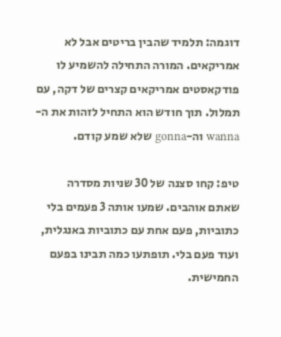דוגמה: תלמיד שהבין בריטים אבל לא אמריקאים. המורה התחילה להשמיע לו פודקאסטים אמריקאים קצרים של דקה, עם תמלול. תוך חודש הוא התחיל לזהות את ה-wanna וה-gonna שלא שמע קודם.

טיפ: קחו סצנה של 30 שניות מסדרה שאתם אוהבים. שמעו אותה 3 פעמים בלי כתוביות, פעם אחת עם כתוביות באנגלית, ועוד פעם בלי. תופתעו כמה תבינו בפעם החמישית.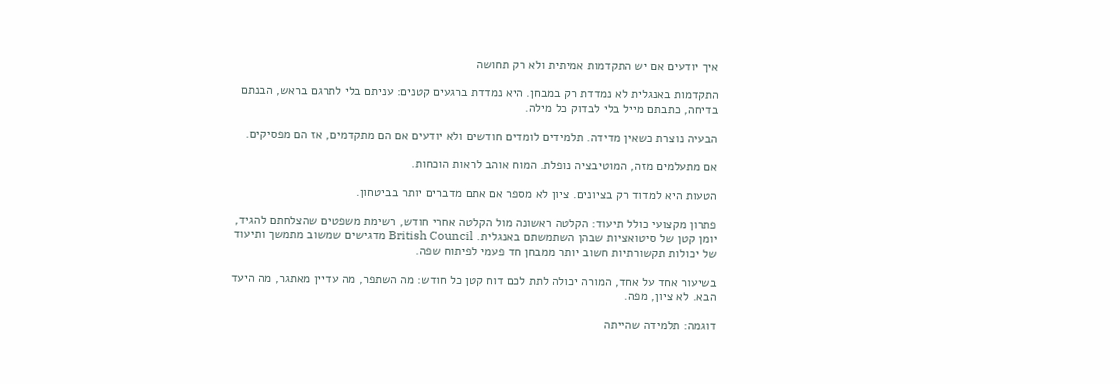איך יודעים אם יש התקדמות אמיתית ולא רק תחושה

התקדמות באנגלית לא נמדדת רק במבחן. היא נמדדת ברגעים קטנים: עניתם בלי לתרגם בראש, הבנתם בדיחה, כתבתם מייל בלי לבדוק כל מילה.

הבעיה נוצרת כשאין מדידה. תלמידים לומדים חודשים ולא יודעים אם הם מתקדמים, אז הם מפסיקים.

אם מתעלמים מזה, המוטיבציה נופלת. המוח אוהב לראות הוכחות.

הטעות היא למדוד רק בציונים. ציון לא מספר אם אתם מדברים יותר בביטחון.

פתרון מקצועי כולל תיעוד: הקלטה ראשונה מול הקלטה אחרי חודש, רשימת משפטים שהצלחתם להגיד, יומן קטן של סיטואציות שבהן השתמשתם באנגלית. British Council מדגישים שמשוב מתמשך ותיעוד של יכולות תקשורתיות חשוב יותר ממבחן חד פעמי לפיתוח שפה.

בשיעור אחד על אחד, המורה יכולה לתת לכם דוח קטן כל חודש: מה השתפר, מה עדיין מאתגר, מה היעד הבא. לא ציון, מפה.

דוגמה: תלמידה שהייתה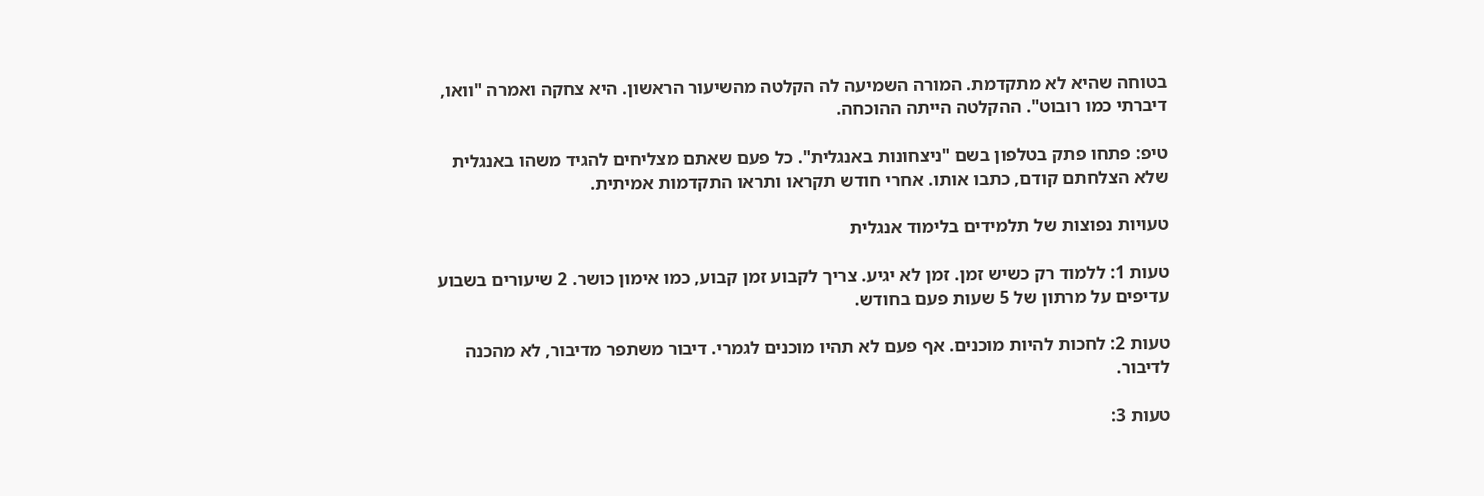בטוחה שהיא לא מתקדמת. המורה השמיעה לה הקלטה מהשיעור הראשון. היא צחקה ואמרה "וואו, דיברתי כמו רובוט". ההקלטה הייתה ההוכחה.

טיפ: פתחו פתק בטלפון בשם "ניצחונות באנגלית". כל פעם שאתם מצליחים להגיד משהו באנגלית שלא הצלחתם קודם, כתבו אותו. אחרי חודש תקראו ותראו התקדמות אמיתית.

טעויות נפוצות של תלמידים בלימוד אנגלית

טעות 1: ללמוד רק כשיש זמן. זמן לא יגיע. צריך לקבוע זמן קבוע, כמו אימון כושר. 2 שיעורים בשבוע עדיפים על מרתון של 5 שעות פעם בחודש.

טעות 2: לחכות להיות מוכנים. אף פעם לא תהיו מוכנים לגמרי. דיבור משתפר מדיבור, לא מהכנה לדיבור.

טעות 3: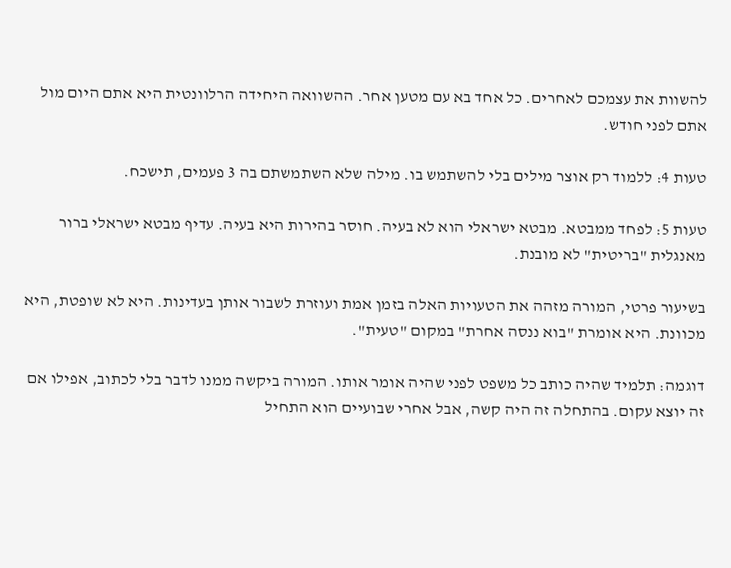להשוות את עצמכם לאחרים. כל אחד בא עם מטען אחר. ההשוואה היחידה הרלוונטית היא אתם היום מול אתם לפני חודש.

טעות 4: ללמוד רק אוצר מילים בלי להשתמש בו. מילה שלא השתמשתם בה 3 פעמים, תישכח.

טעות 5: לפחד ממבטא. מבטא ישראלי הוא לא בעיה. חוסר בהירות היא בעיה. עדיף מבטא ישראלי ברור מאנגלית "בריטית" לא מובנת.

בשיעור פרטי, המורה מזהה את הטעויות האלה בזמן אמת ועוזרת לשבור אותן בעדינות. היא לא שופטת, היא מכוונת. היא אומרת "בוא ננסה אחרת" במקום "טעית".

דוגמה: תלמיד שהיה כותב כל משפט לפני שהיה אומר אותו. המורה ביקשה ממנו לדבר בלי לכתוב, אפילו אם זה יוצא עקום. בהתחלה זה היה קשה, אבל אחרי שבועיים הוא התחיל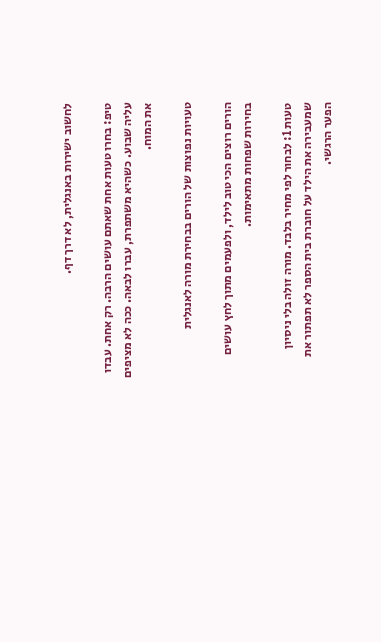לחשוב ישירות באנגלית, לא דרך דף.

טיפ: בחרו טעות אחת שאתם עושים הרבה. רק אחת. עבדו עליה שבוע. כשהיא משתפרת, עברו לבאה. ככה לא מציפים את המוח.

טעויות נפוצות של הורים בבחירת מורה לאנגלית

הורים רוצים הכי טוב לילד, ולפעמים מתוך לחץ עושים בחירות שפחות מתאימות.

טעות 1: לבחור לפי מחיר בלבד. מורה זולה בלי ניסיון שמעבירה את הילד על חוברת בית הספר לא תפתור את הפער הרגשי.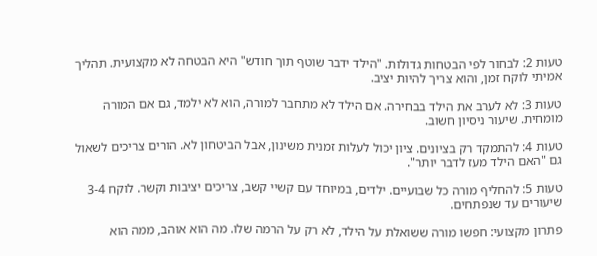טעות 2: לבחור לפי הבטחות גדולות. "הילד ידבר שוטף תוך חודש" היא הבטחה לא מקצועית. תהליך אמיתי לוקח זמן, והוא צריך להיות יציב.

טעות 3: לא לערב את הילד בבחירה. אם הילד לא מתחבר למורה, הוא לא ילמד, גם אם המורה מומחית. שיעור ניסיון חשוב.

טעות 4: להתמקד רק בציונים. ציון יכול לעלות זמנית משינון, אבל הביטחון לא. הורים צריכים לשאול גם "האם הילד מעז לדבר יותר".

טעות 5: להחליף מורה כל שבועיים. ילדים, במיוחד עם קשיי קשב, צריכים יציבות וקשר. לוקח 3-4 שיעורים עד שנפתחים.

פתרון מקצועי: חפשו מורה ששואלת על הילד, לא רק על הרמה שלו. מה הוא אוהב, ממה הוא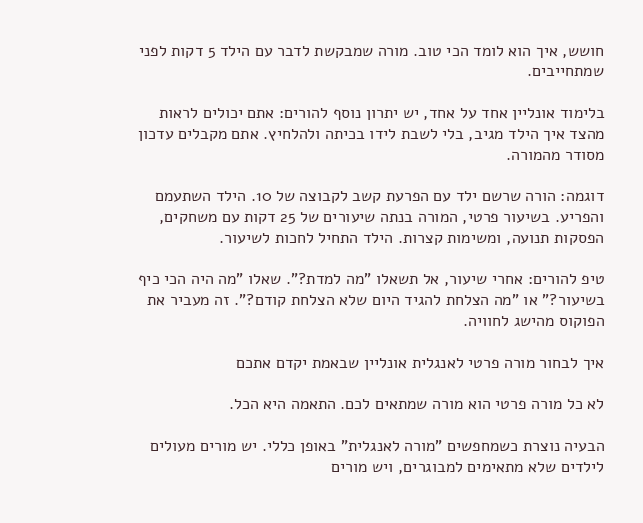חושש, איך הוא לומד הכי טוב. מורה שמבקשת לדבר עם הילד 5 דקות לפני שמתחייבים.

בלימוד אונליין אחד על אחד, יש יתרון נוסף להורים: אתם יכולים לראות מהצד איך הילד מגיב, בלי לשבת לידו בכיתה ולהלחיץ. אתם מקבלים עדכון מסודר מהמורה.

דוגמה: הורה שרשם ילד עם הפרעת קשב לקבוצה של 10. הילד השתעמם והפריע. בשיעור פרטי, המורה בנתה שיעורים של 25 דקות עם משחקים, הפסקות תנועה, ומשימות קצרות. הילד התחיל לחכות לשיעור.

טיפ להורים: אחרי שיעור, אל תשאלו "מה למדת?". שאלו "מה היה הכי כיף בשיעור?" או "מה הצלחת להגיד היום שלא הצלחת קודם?". זה מעביר את הפוקוס מהישג לחוויה.

איך לבחור מורה פרטי לאנגלית אונליין שבאמת יקדם אתכם

לא כל מורה פרטי הוא מורה שמתאים לכם. התאמה היא הכל.

הבעיה נוצרת כשמחפשים "מורה לאנגלית" באופן כללי. יש מורים מעולים לילדים שלא מתאימים למבוגרים, ויש מורים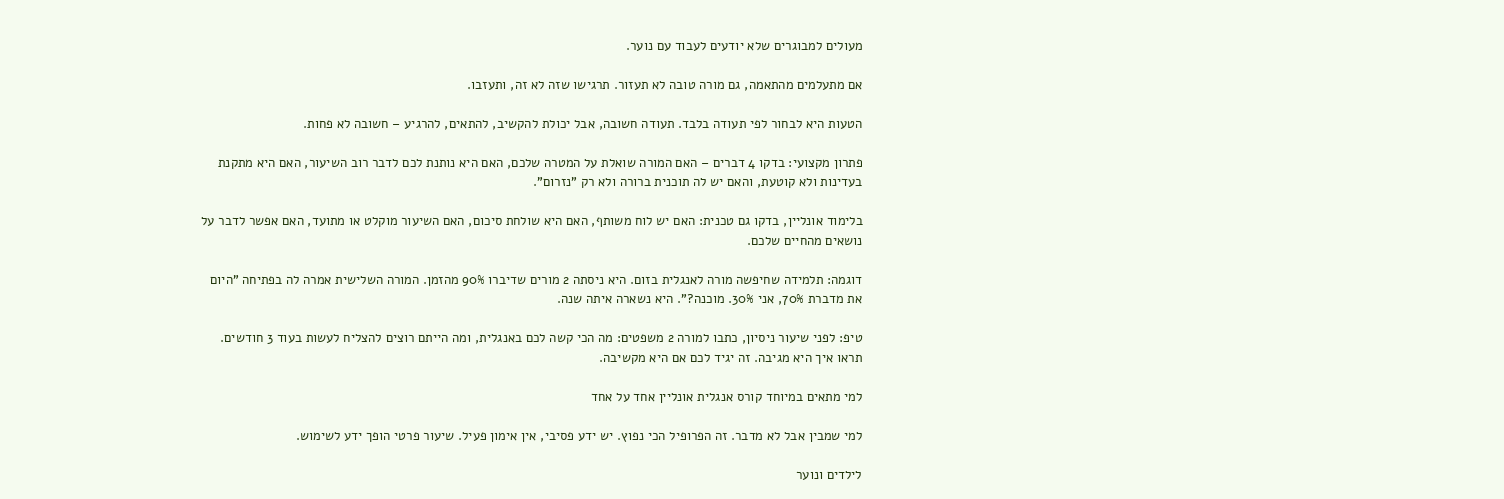מעולים למבוגרים שלא יודעים לעבוד עם נוער.

אם מתעלמים מהתאמה, גם מורה טובה לא תעזור. תרגישו שזה לא זה, ותעזבו.

הטעות היא לבחור לפי תעודה בלבד. תעודה חשובה, אבל יכולת להקשיב, להתאים, להרגיע – חשובה לא פחות.

פתרון מקצועי: בדקו 4 דברים – האם המורה שואלת על המטרה שלכם, האם היא נותנת לכם לדבר רוב השיעור, האם היא מתקנת בעדינות ולא קוטעת, והאם יש לה תוכנית ברורה ולא רק "נזרום".

בלימוד אונליין, בדקו גם טכנית: האם יש לוח משותף, האם היא שולחת סיכום, האם השיעור מוקלט או מתועד, האם אפשר לדבר על נושאים מהחיים שלכם.

דוגמה: תלמידה שחיפשה מורה לאנגלית בזום. היא ניסתה 2 מורים שדיברו 90% מהזמן. המורה השלישית אמרה לה בפתיחה "היום את מדברת 70%, אני 30%. מוכנה?". היא נשארה איתה שנה.

טיפ: לפני שיעור ניסיון, כתבו למורה 2 משפטים: מה הכי קשה לכם באנגלית, ומה הייתם רוצים להצליח לעשות בעוד 3 חודשים. תראו איך היא מגיבה. זה יגיד לכם אם היא מקשיבה.

למי מתאים במיוחד קורס אנגלית אונליין אחד על אחד

למי שמבין אבל לא מדבר. זה הפרופיל הכי נפוץ. יש ידע פסיבי, אין אימון פעיל. שיעור פרטי הופך ידע לשימוש.

לילדים ונוער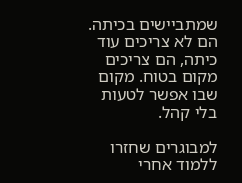שמתביישים בכיתה. הם לא צריכים עוד כיתה, הם צריכים מקום בטוח. מקום שבו אפשר לטעות בלי קהל.

למבוגרים שחזרו ללמוד אחרי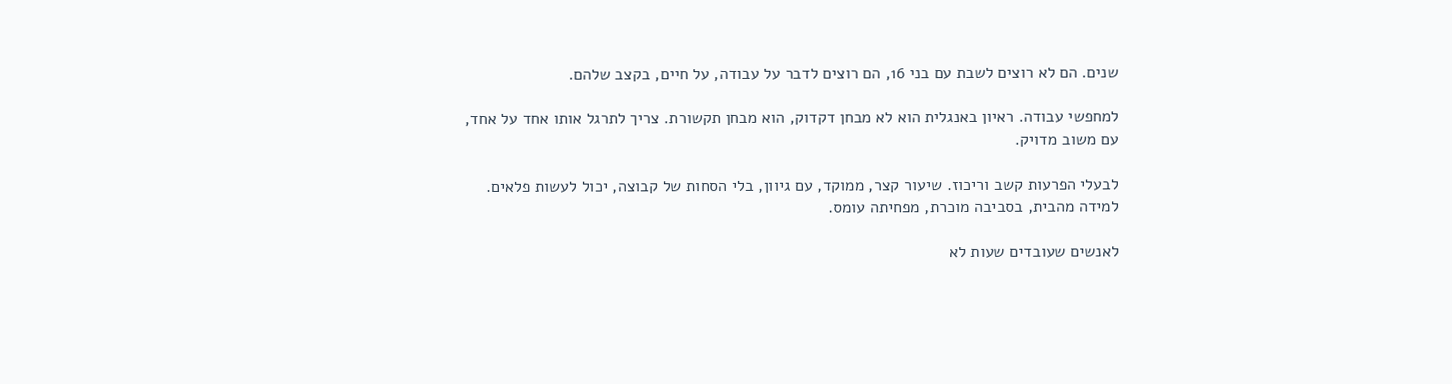שנים. הם לא רוצים לשבת עם בני 16, הם רוצים לדבר על עבודה, על חיים, בקצב שלהם.

למחפשי עבודה. ראיון באנגלית הוא לא מבחן דקדוק, הוא מבחן תקשורת. צריך לתרגל אותו אחד על אחד, עם משוב מדויק.

לבעלי הפרעות קשב וריכוז. שיעור קצר, ממוקד, עם גיוון, בלי הסחות של קבוצה, יכול לעשות פלאים. למידה מהבית, בסביבה מוכרת, מפחיתה עומס.

לאנשים שעובדים שעות לא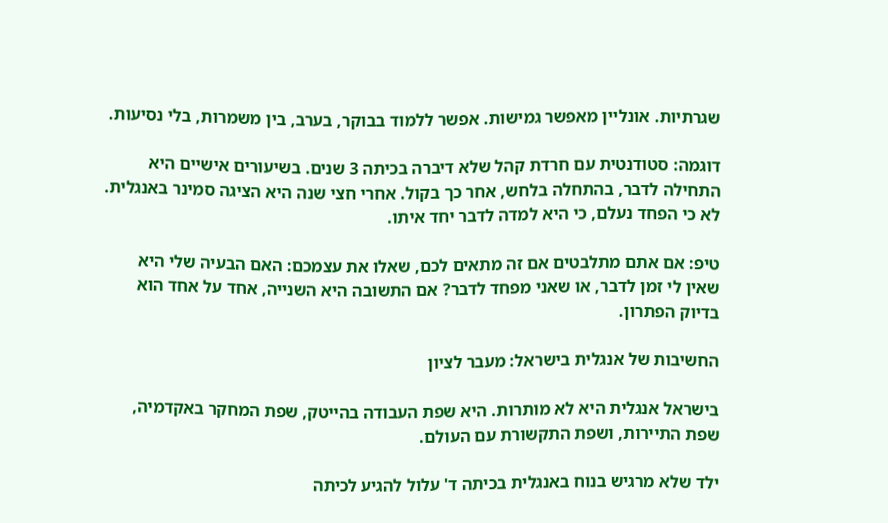שגרתיות. אונליין מאפשר גמישות. אפשר ללמוד בבוקר, בערב, בין משמרות, בלי נסיעות.

דוגמה: סטודנטית עם חרדת קהל שלא דיברה בכיתה 3 שנים. בשיעורים אישיים היא התחילה לדבר, בהתחלה בלחש, אחר כך בקול. אחרי חצי שנה היא הציגה סמינר באנגלית. לא כי הפחד נעלם, כי היא למדה לדבר יחד איתו.

טיפ: אם אתם מתלבטים אם זה מתאים לכם, שאלו את עצמכם: האם הבעיה שלי היא שאין לי זמן לדבר, או שאני מפחד לדבר? אם התשובה היא השנייה, אחד על אחד הוא בדיוק הפתרון.

החשיבות של אנגלית בישראל: מעבר לציון

בישראל אנגלית היא לא מותרות. היא שפת העבודה בהייטק, שפת המחקר באקדמיה, שפת התיירות, ושפת התקשורת עם העולם.

ילד שלא מרגיש בנוח באנגלית בכיתה ד' עלול להגיע לכיתה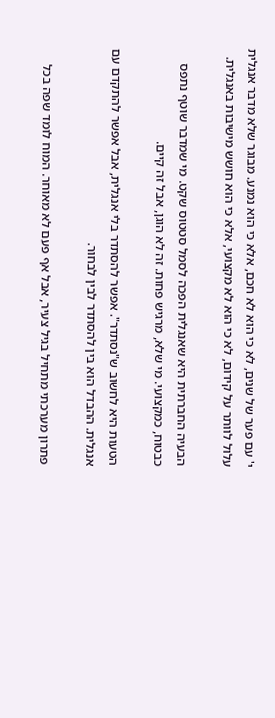י' עם פער של שנים, לא כי הוא לא חכם, אלא כי הוא נמנע. מבוגר שלא מדבר אנגלית עלול לוותר על קידום, לא כי הוא לא מקצועי, אלא כי הוא חושש מישיבות באנגלית.

הבעיה החברתית היא שאנגלית הפכה לסמל סטטוס שקט. מי שמדבר שוטף נתפס כבטוח, כמקצועי. מי שלא, מרגיש פחות. זה לא הוגן, אבל זה קיים.

הטעות היא לחשוב ש"נסתדר". אפשר להסתדר בלי אנגלית, אבל אפשר להתקדם עם אנגלית. ההבדל הוא בין להסתדר לבין לבחור.

פתרון מערכתי מתחיל בגיל צעיר, אבל אף פעם לא מאוחר. המוח לומד שפה בכל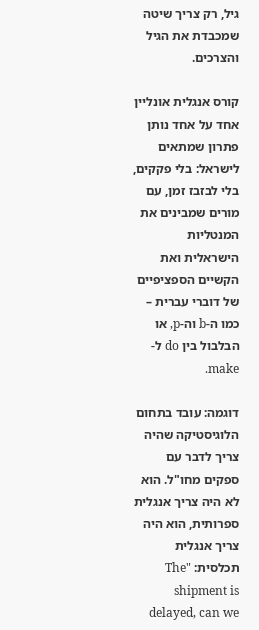גיל, רק צריך שיטה שמכבדת את הגיל והצרכים.

קורס אנגלית אונליין אחד על אחד נותן פתרון שמתאים לישראל: בלי פקקים, בלי לבזבז זמן, עם מורים שמבינים את המנטליות הישראלית ואת הקשיים הספציפיים של דוברי עברית – כמו ה-b וה-p, או הבלבול בין do ל-make.

דוגמה: עובד בתחום הלוגיסטיקה שהיה צריך לדבר עם ספקים מחו"ל. הוא לא היה צריך אנגלית ספרותית, הוא היה צריך אנגלית תכלסית: "The shipment is delayed, can we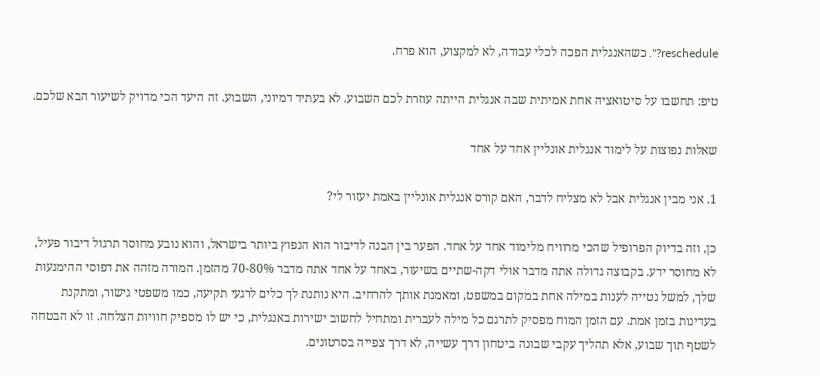reschedule?". כשהאנגלית הפכה לכלי עבודה, לא למקצוע, הוא פרח.

טיפ: תחשבו על סיטואציה אחת אמיתית שבה אנגלית הייתה עוזרת לכם השבוע. לא בעתיד דמיוני, השבוע. זה היעד הכי מדויק לשיעור הבא שלכם.

שאלות נפוצות על לימוד אנגלית אונליין אחד על אחד

1. אני מבין אנגלית אבל לא מצליח לדבר, האם קורס אנגלית אונליין באמת יעזור לי?

כן, וזה בדיוק הפרופיל שהכי מרוויח מלימוד אחד על אחד. הפער בין הבנה לדיבור הוא הנפוץ ביותר בישראל, והוא נובע מחוסר תרגול דיבור פעיל, לא מחוסר ידע. בקבוצה גדולה אתה מדבר אולי דקה-שתיים בשיעור, באחד על אחד אתה מדבר 70-80% מהזמן. המורה מזהה את דפוסי ההימנעות שלך, למשל נטייה לענות במילה אחת במקום במשפט, ומאמנת אותך להרחיב. היא נותנת לך כלים לרגעי תקיעה, כמו משפטי גישור, ומתקנת בעדינות בזמן אמת. עם הזמן המוח מפסיק לתרגם כל מילה לעברית ומתחיל לחשוב ישירות באנגלית, כי יש לו מספיק חוויות הצלחה. זו לא הבטחה לשטף תוך שבוע, אלא תהליך עקבי שבונה ביטחון דרך עשייה, לא דרך צפייה בסרטונים.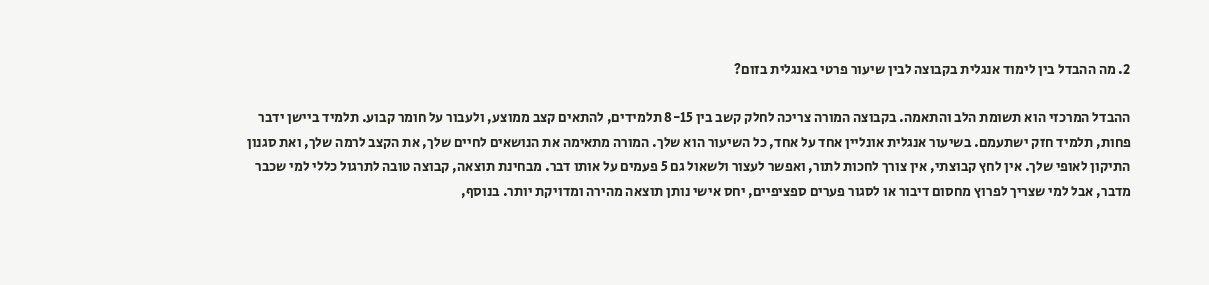2. מה ההבדל בין לימוד אנגלית בקבוצה לבין שיעור פרטי באנגלית בזום?

ההבדל המרכזי הוא תשומת הלב והתאמה. בקבוצה המורה צריכה לחלק קשב בין 8-15 תלמידים, להתאים קצב ממוצע, ולעבור על חומר קבוע. תלמיד ביישן ידבר פחות, תלמיד חזק ישתעמם. בשיעור אנגלית אונליין אחד על אחד, כל השיעור הוא שלך. המורה מתאימה את הנושאים לחיים שלך, את הקצב לרמה שלך, ואת סגנון התיקון לאופי שלך. אין לחץ קבוצתי, אין צורך לחכות לתור, ואפשר לעצור ולשאול גם 5 פעמים על אותו דבר. מבחינת תוצאה, קבוצה טובה לתרגול כללי למי שכבר מדבר, אבל למי שצריך לפרוץ מחסום דיבור או לסגור פערים ספציפיים, יחס אישי נותן תוצאה מהירה ומדויקת יותר. בנוסף,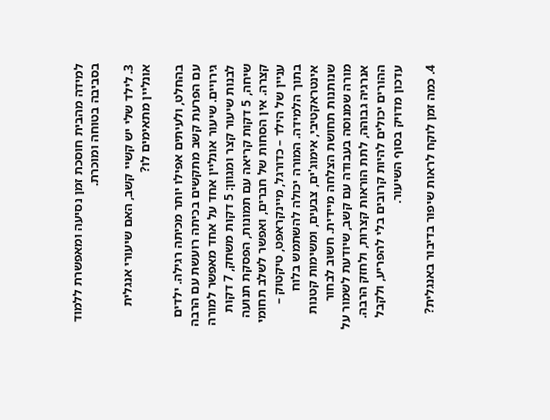למידה מהבית חוסכת זמן נסיעה ומאפשרת ללמוד בסביבה בטוחה ומוכרת.

3. לילד שלי יש קשיי קשב, האם שיעורי אנגלית אונליין מתאימים לו?

בהחלט, ולעיתים אפילו יותר מכיתה רגילה. ילדים עם הפרעת קשב מתקשים בכיתה רועשת עם הרבה גירויים. שיעור אונליין אחד על אחד מאפשר למורה לבנות שיעור קצר ומגוון: 5 דקות משחק, 7 דקות שיחה, 5 דקות קריאה עם תמונות, הפסקת תנועה קצרה. אין הסחות של חברים, ואפשר לשלב תחומי עניין של הילד – כדורגל, מיינקראפט, טיקטוק – בתוך הלמידה. המורה יכולה להשתמש בלוח אינטראקטיבי, אימוג'ים, צבעים, ומשימות קטנות שנותנות תחושת הצלחה מיידית. חשוב לבחור מורה שמנוסה בעבודה עם קשב, שיודעת לשמור על אנרגיה גבוהה, לתת הוראות קצרות, ולחזק הרבה. ההורים יכולים להיות קרובים בלי להפריע, ולקבל עדכון מדויק בסוף השיעור.

4. כמה זמן לוקח לראות שיפור בדיבור באנגלית?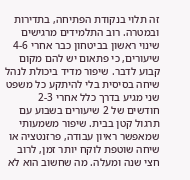זה תלוי בנקודת הפתיחה, בתדירות ובמטרה. רוב התלמידים מרגישים שינוי ראשון בביטחון כבר אחרי 4-6 שיעורים, כי פתאום יש להם מקום קבוע לדבר. שיפור מדיד ביכולת לנהל שיחה בסיסית בלי להיתקע כל משפט שני מגיע בדרך כלל אחרי 2-3 חודשים של 2 שיעורים בשבוע עם תרגול קטן בבית. שיפור משמעותי שמאפשר ראיון עבודה, פרזנטציה או שיחה שוטפת לוקח יותר זמן, לרוב חצי שנה ומעלה. מה שחשוב הוא לא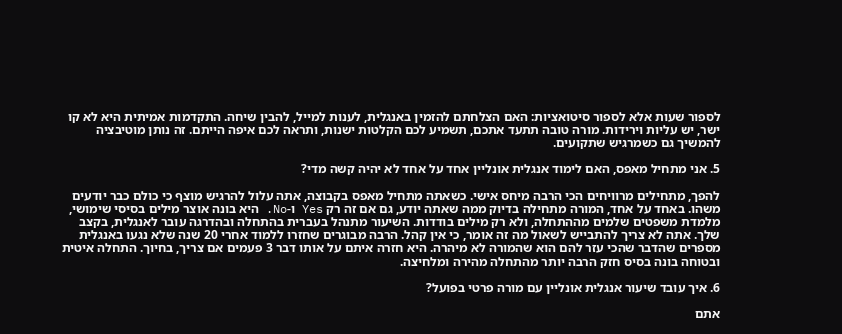לספור שעות אלא לספור סיטואציות: האם הצלחתם להזמין באנגלית, לענות למייל, להבין שיחה. התקדמות אמיתית היא לא קו ישר, יש עליות וירידות. מורה טובה תתעד אתכם, תשמיע לכם הקלטות ישנות, ותראה לכם איפה הייתם. זה נותן מוטיבציה להמשיך גם כשמרגיש שתקועים.

5. אני מתחיל מאפס, האם לימוד אנגלית אונליין אחד על אחד לא יהיה קשה מדי?

להפך, מתחילים מרוויחים הכי הרבה מיחס אישי. כשאתה מתחיל מאפס בקבוצה, אתה עלול להרגיש מוצף כי כולם כבר יודעים משהו. באחד על אחד, המורה מתחילה בדיוק ממה שאתה יודע, גם אם זה רק Yes ו-No. היא בונה אוצר מילים בסיסי שימושי, מלמדת משפטים שלמים מההתחלה, ולא רק מילים בודדות. השיעור מתנהל בעברית בהתחלה ובהדרגה עובר לאנגלית, בקצב שלך. אתה לא צריך להתבייש לשאול מה זה אומר, כי אין קהל. הרבה מבוגרים שחזרו ללמוד אחרי 20 שנה שלא נגעו באנגלית מספרים שהדבר שהכי עזר להם הוא שהמורה לא מיהרה. היא חזרה איתם על אותו דבר 3 פעמים אם צריך, בחיוך. התחלה איטית ובטוחה בונה בסיס חזק הרבה יותר מהתחלה מהירה ומלחיצה.

6. איך עובד שיעור אנגלית אונליין עם מורה פרטי בפועל?

אתם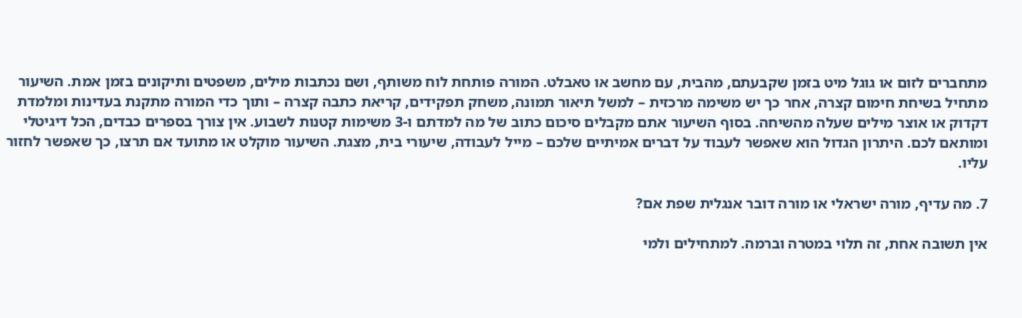מתחברים לזום או גוגל מיט בזמן שקבעתם, מהבית, עם מחשב או טאבלט. המורה פותחת לוח משותף, ושם נכתבות מילים, משפטים ותיקונים בזמן אמת. השיעור מתחיל בשיחת חימום קצרה, אחר כך יש משימה מרכזית – למשל תיאור תמונה, משחק תפקידים, קריאת כתבה קצרה – ותוך כדי המורה מתקנת בעדינות ומלמדת דקדוק או אוצר מילים שעלה מהשיחה. בסוף השיעור אתם מקבלים סיכום כתוב של מה למדתם ו-3 משימות קטנות לשבוע. אין צורך בספרים כבדים, הכל דיגיטלי ומותאם לכם. היתרון הגדול הוא שאפשר לעבוד על דברים אמיתיים שלכם – מייל לעבודה, שיעורי בית, מצגת. השיעור מוקלט או מתועד אם תרצו, כך שאפשר לחזור עליו.

7. מה עדיף, מורה ישראלי או מורה דובר אנגלית שפת אם?

אין תשובה אחת, זה תלוי במטרה וברמה. למתחילים ולמי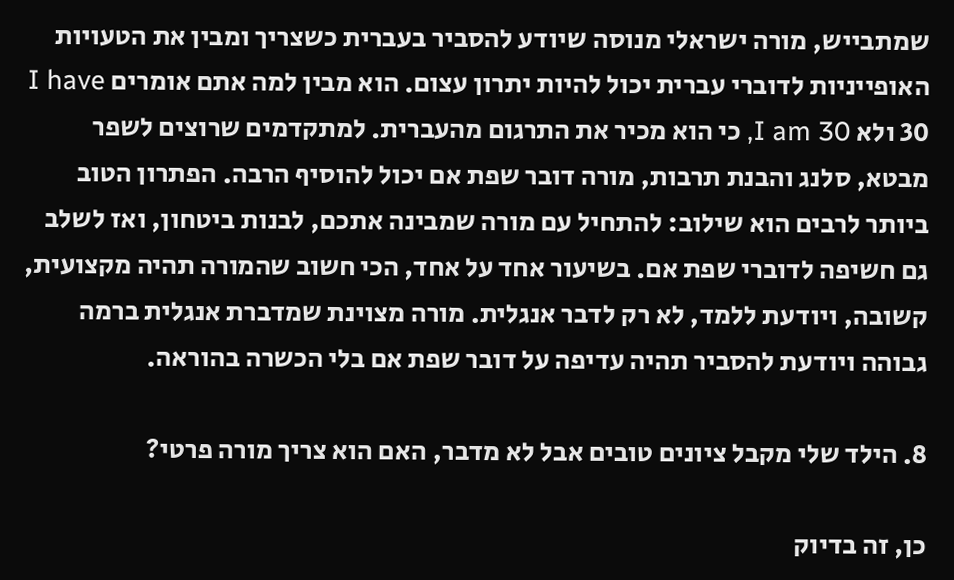שמתבייש, מורה ישראלי מנוסה שיודע להסביר בעברית כשצריך ומבין את הטעויות האופייניות לדוברי עברית יכול להיות יתרון עצום. הוא מבין למה אתם אומרים I have 30 ולא I am 30, כי הוא מכיר את התרגום מהעברית. למתקדמים שרוצים לשפר מבטא, סלנג והבנת תרבות, מורה דובר שפת אם יכול להוסיף הרבה. הפתרון הטוב ביותר לרבים הוא שילוב: להתחיל עם מורה שמבינה אתכם, לבנות ביטחון, ואז לשלב גם חשיפה לדוברי שפת אם. בשיעור אחד על אחד, הכי חשוב שהמורה תהיה מקצועית, קשובה, ויודעת ללמד, לא רק לדבר אנגלית. מורה מצוינת שמדברת אנגלית ברמה גבוהה ויודעת להסביר תהיה עדיפה על דובר שפת אם בלי הכשרה בהוראה.

8. הילד שלי מקבל ציונים טובים אבל לא מדבר, האם הוא צריך מורה פרטי?

כן, זה בדיוק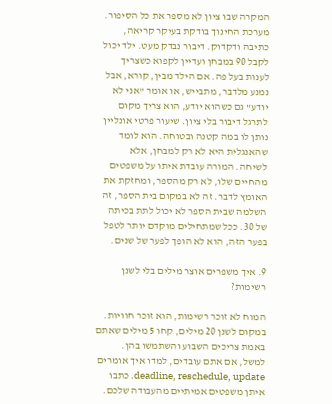המקרה שבו ציון לא מספר את כל הסיפור. מערכת החינוך בודקת בעיקר קריאה, כתיבה ודקדוק. דיבור נבדק מעט. ילד יכול לקבל 90 במבחן ועדיין לקפוא כשצריך לענות בעל פה. אם הילד מבין, קורא, אבל נמנע מלדבר, מתבייש, או אומר "אני לא יודע" גם כשהוא יודע, הוא צריך מקום לתרגל דיבור בלי ציון. שיעור פרטי אונליין נותן לו במה קטנה ובטוחה. הוא לומד שהאנגלית היא לא רק למבחן, אלא לשיחה. המורה עובדת איתו על משפטים מהחיים שלו, לא רק מהספר, ומחזקת את האומץ לדבר. זה לא במקום בית הספר, זה השלמה שבית הספר לא יכול לתת בכיתה של 30. ככל שמתחילים מוקדם יותר לטפל בפער הזה, הוא לא הופך לפער של שנים.

9. איך משפרים אוצר מילים בלי לשנן רשימות?

המוח לא זוכר רשימות, הוא זוכר חוויות. במקום לשנן 20 מילים, קחו 5 מילים שאתם באמת צריכים השבוע והשתמשו בהן. למשל, אם אתם עובדים, למדו איך אומרים deadline, reschedule, update. כתבו איתן משפטים אמיתיים מהעבודה שלכם.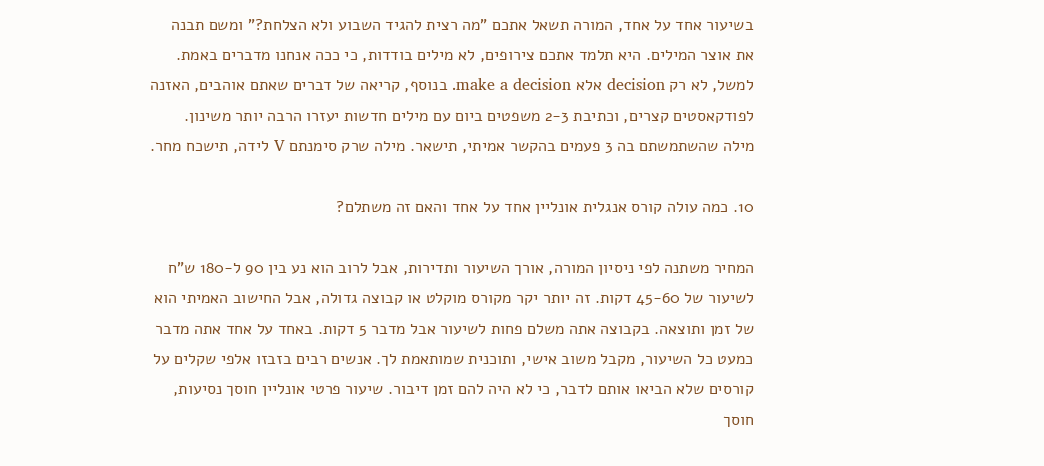בשיעור אחד על אחד, המורה תשאל אתכם "מה רצית להגיד השבוע ולא הצלחת?" ומשם תבנה את אוצר המילים. היא תלמד אתכם צירופים, לא מילים בודדות, כי ככה אנחנו מדברים באמת. למשל, לא רק decision אלא make a decision. בנוסף, קריאה של דברים שאתם אוהבים, האזנה לפודקאסטים קצרים, וכתיבת 2-3 משפטים ביום עם מילים חדשות יעזרו הרבה יותר משינון. מילה שהשתמשתם בה 3 פעמים בהקשר אמיתי, תישאר. מילה שרק סימנתם V לידה, תישכח מחר.

10. כמה עולה קורס אנגלית אונליין אחד על אחד והאם זה משתלם?

המחיר משתנה לפי ניסיון המורה, אורך השיעור ותדירות, אבל לרוב הוא נע בין 90 ל-180 ש"ח לשיעור של 45-60 דקות. זה יותר יקר מקורס מוקלט או קבוצה גדולה, אבל החישוב האמיתי הוא של זמן ותוצאה. בקבוצה אתה משלם פחות לשיעור אבל מדבר 5 דקות. באחד על אחד אתה מדבר כמעט כל השיעור, מקבל משוב אישי, ותוכנית שמותאמת לך. אנשים רבים בזבזו אלפי שקלים על קורסים שלא הביאו אותם לדבר, כי לא היה להם זמן דיבור. שיעור פרטי אונליין חוסך נסיעות, חוסך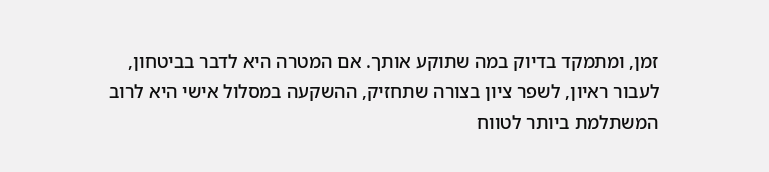זמן, ומתמקד בדיוק במה שתוקע אותך. אם המטרה היא לדבר בביטחון, לעבור ראיון, לשפר ציון בצורה שתחזיק, ההשקעה במסלול אישי היא לרוב המשתלמת ביותר לטווח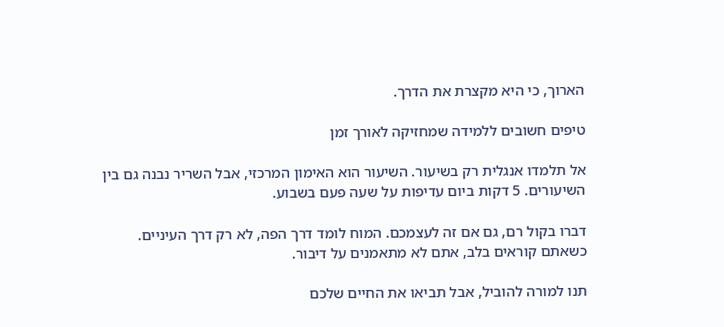הארוך, כי היא מקצרת את הדרך.

טיפים חשובים ללמידה שמחזיקה לאורך זמן

אל תלמדו אנגלית רק בשיעור. השיעור הוא האימון המרכזי, אבל השריר נבנה גם בין השיעורים. 5 דקות ביום עדיפות על שעה פעם בשבוע.

דברו בקול רם, גם אם זה לעצמכם. המוח לומד דרך הפה, לא רק דרך העיניים. כשאתם קוראים בלב, אתם לא מתאמנים על דיבור.

תנו למורה להוביל, אבל תביאו את החיים שלכם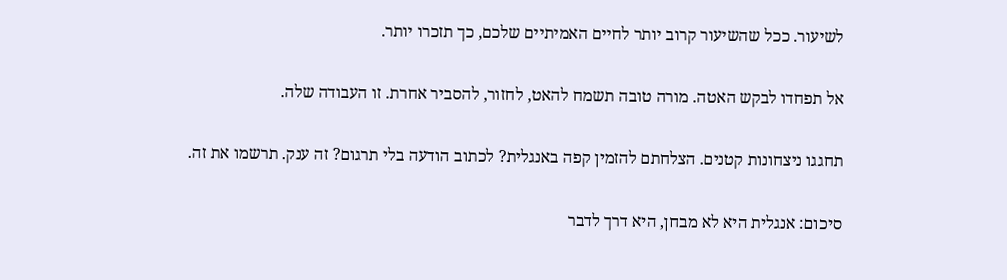לשיעור. ככל שהשיעור קרוב יותר לחיים האמיתיים שלכם, כך תזכרו יותר.

אל תפחדו לבקש האטה. מורה טובה תשמח להאט, לחזור, להסביר אחרת. זו העבודה שלה.

תחגגו ניצחונות קטנים. הצלחתם להזמין קפה באנגלית? לכתוב הודעה בלי תרגום? זה ענק. תרשמו את זה.

סיכום: אנגלית היא לא מבחן, היא דרך לדבר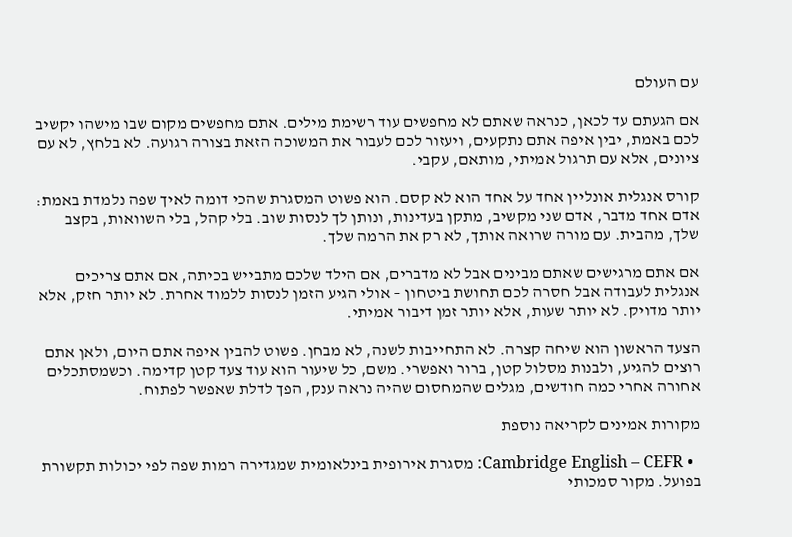עם העולם

אם הגעתם עד לכאן, כנראה שאתם לא מחפשים עוד רשימת מילים. אתם מחפשים מקום שבו מישהו יקשיב לכם באמת, יבין איפה אתם נתקעים, ויעזור לכם לעבור את המשוכה הזאת בצורה רגועה. לא בלחץ, לא עם ציונים, אלא עם תרגול אמיתי, מותאם, עקבי.

קורס אנגלית אונליין אחד על אחד הוא לא קסם. הוא פשוט המסגרת שהכי דומה לאיך שפה נלמדת באמת: אדם אחד מדבר, אדם שני מקשיב, מתקן בעדינות, ונותן לך לנסות שוב. בלי קהל, בלי השוואות, בקצב שלך, מהבית. עם מורה שרואה אותך, לא רק את הרמה שלך.

אם אתם מרגישים שאתם מבינים אבל לא מדברים, אם הילד שלכם מתבייש בכיתה, אם אתם צריכים אנגלית לעבודה אבל חסרה לכם תחושת ביטחון – אולי הגיע הזמן לנסות ללמוד אחרת. לא יותר חזק, אלא יותר מדויק. לא יותר שעות, אלא יותר זמן דיבור אמיתי.

הצעד הראשון הוא שיחה קצרה. לא התחייבות לשנה, לא מבחן. פשוט להבין איפה אתם היום, ולאן אתם רוצים להגיע, ולבנות מסלול קטן, ברור ואפשרי. משם, כל שיעור הוא עוד צעד קטן קדימה. וכשמסתכלים אחורה אחרי כמה חודשים, מגלים שהמחסום שהיה נראה ענק, הפך לדלת שאפשר לפתוח.

מקורות אמינים לקריאה נוספת

  • Cambridge English – CEFR: מסגרת אירופית בינלאומית שמגדירה רמות שפה לפי יכולות תקשורת בפועל. מקור סמכותי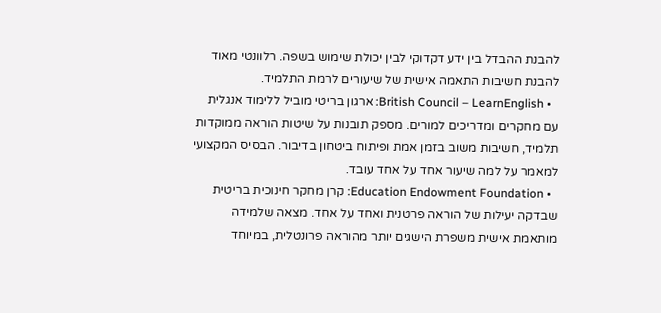להבנת ההבדל בין ידע דקדוקי לבין יכולת שימוש בשפה. רלוונטי מאוד להבנת חשיבות התאמה אישית של שיעורים לרמת התלמיד.
  • British Council – LearnEnglish: ארגון בריטי מוביל ללימוד אנגלית עם מחקרים ומדריכים למורים. מספק תובנות על שיטות הוראה ממוקדות תלמיד, חשיבות משוב בזמן אמת ופיתוח ביטחון בדיבור. הבסיס המקצועי למאמר על למה שיעור אחד על אחד עובד.
  • Education Endowment Foundation: קרן מחקר חינוכית בריטית שבדקה יעילות של הוראה פרטנית ואחד על אחד. מצאה שלמידה מותאמת אישית משפרת הישגים יותר מהוראה פרונטלית, במיוחד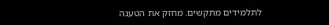לתלמידים מתקשים. מחזק את הטענה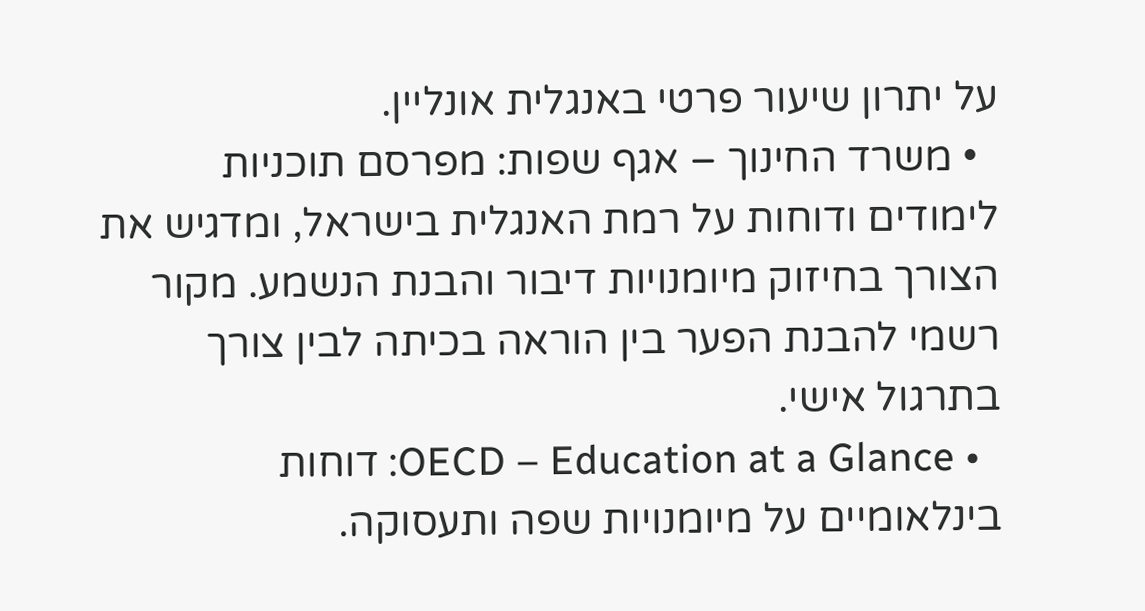על יתרון שיעור פרטי באנגלית אונליין.
  • משרד החינוך – אגף שפות: מפרסם תוכניות לימודים ודוחות על רמת האנגלית בישראל, ומדגיש את הצורך בחיזוק מיומנויות דיבור והבנת הנשמע. מקור רשמי להבנת הפער בין הוראה בכיתה לבין צורך בתרגול אישי.
  • OECD – Education at a Glance: דוחות בינלאומיים על מיומנויות שפה ותעסוקה.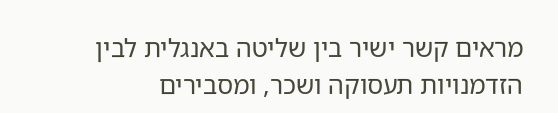מראים קשר ישיר בין שליטה באנגלית לבין הזדמנויות תעסוקה ושכר, ומסבירים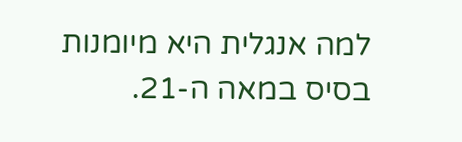למה אנגלית היא מיומנות בסיס במאה ה-21.